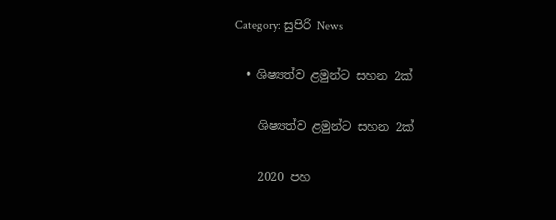Category: සුපිරි News

  • ශිෂ්‍යත්ව ළමුන්ට සහන 2ක්

    ශිෂ්‍යත්ව ළමුන්ට සහන 2ක්

    2020 පහ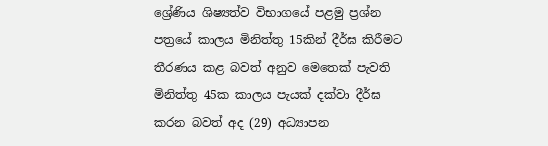ශ්‍රේණිය ශිෂ්‍යත්ව විභාගයේ පළමු ප්‍රශ්න පත්‍රයේ කාලය මිනිත්තු 15කින් දීර්ඝ කිරීමට තීරණය කළ බවත් අනුව මෙතෙක් පැවති මිනිත්තු 45ක කාලය පැයක් දක්වා දීර්ඝ කරන බවත් අද (29) අධ්‍යාපන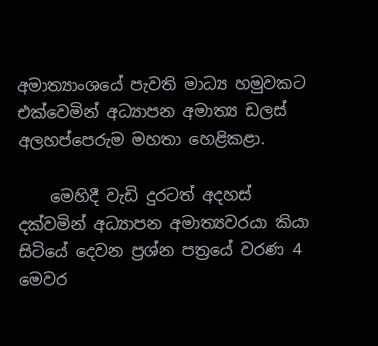අමාත්‍යාංශයේ පැවති මාධ්‍ය හමුවකට එක්වෙමින් අධ්‍යාපන අමාත්‍ය ඩලස් අලහප්පෙරුම මහතා හෙළිකළා.

    මෙහිදී වැඩි දුරටත් අදහස් දක්වමින් අධ්‍යාපන අමාත්‍යවරයා කියා සිටියේ දෙවන ප්‍රශ්න පත්‍රයේ වරණ 4 මෙවර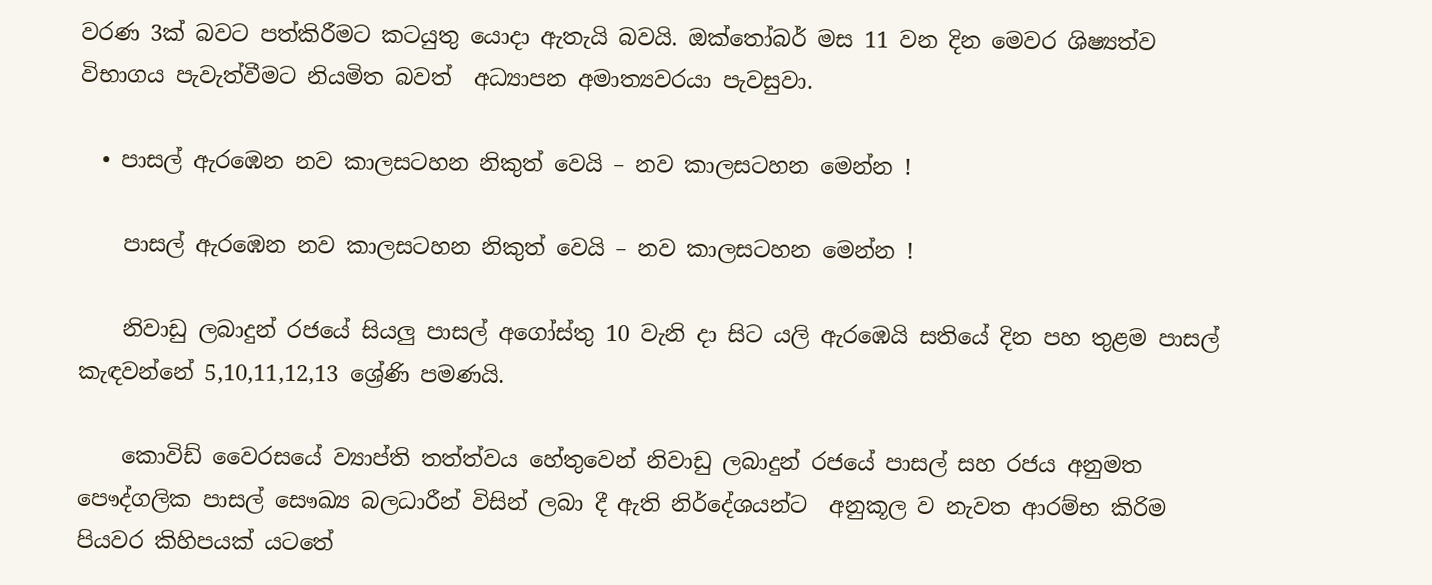වරණ 3ක් බවට පත්කිරීමට කටයුතු යොදා ඇතැයි බවයි. ඔක්තෝබර් මස 11 වන දින මෙවර ශිෂ්‍යත්ව විභාගය පැවැත්වීමට නියමිත බවත්  අධ්‍යාපන අමාත්‍යවරයා පැවසුවා.

  • පාසල් ඇරඹෙන නව කාලසටහන නිකුත් වෙයි – නව කාලසටහන මෙන්න !

    පාසල් ඇරඹෙන නව කාලසටහන නිකුත් වෙයි – නව කාලසටහන මෙන්න !

    නිවාඩු ලබාදුන් රජයේ සියලු පාසල් අගෝස්තු 10 වැනි දා සිට යලි ඇරඹෙයි සතියේ දින පහ තුළම පාසල් කැඳවන්නේ 5,10,11,12,13 ශ්‍රේණි පමණයි.

    කොවිඩ් වෛරසයේ ව්‍යාප්ති තත්ත්වය හේතු‍වෙන් නිවාඩු ලබාදුන් රජයේ පාසල් සහ රජය අනුමත පෞද්ගලික පාසල් සෞඛ්‍ය බලධාරීන් විසින් ලබා දී ඇති නිර්දේශයන්ට  අනුකූල ව නැවත ආරම්භ කිරිම පියවර කිහිපයක් යටතේ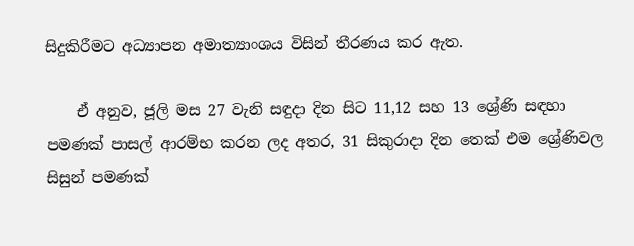සිදුකිරීමට අධ්‍යාපන අමාත්‍යාංශය විසින් තීරණය කර ඇත.

    ඒ අනුව, ජූලි මස 27 වැනි සඳුදා දින සිට 11,12 සහ 13 ශ්‍රේණි සඳහා පමණක් පාසල් ආරම්භ කරන ලද අතර, 31 සිකුරාදා දින තෙක් එම ශ්‍රේණිවල සිසුන් පමණක්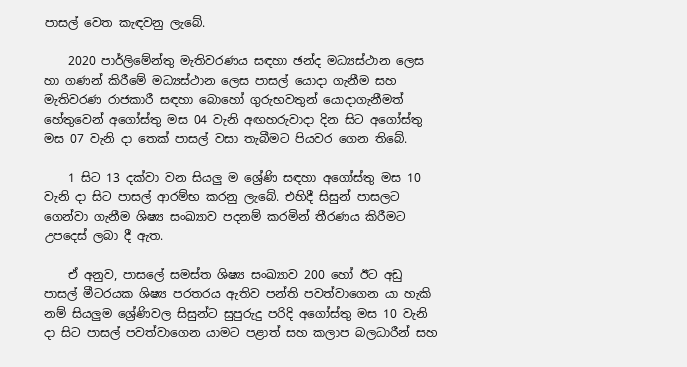පාසල් වෙත කැඳවනු ලැබේ.

    2020 පාර්ලිමේන්තු මැතිවරණය සඳහා ඡන්ද මධ්‍යස්ථාන ලෙස හා ගණන් කිරීමේ මධ්‍යස්ථාන ලෙස පාසල් යොදා ගැනීම සහ මැතිවරණ රාජකාරී සඳහා බොහෝ ගුරුභවතුන් යොදාගැනීමත් හේතුවෙන් අගෝස්තු මස 04 වැනි අඟහරුවාදා දින සිට අගෝස්තු මස 07 වැනි දා තෙක් පාසල් වසා තැබීමට පියවර ගෙන තිබේ.

    1 සිට 13 දක්වා වන සියලු ම ශ්‍රේණි සඳහා අගෝස්තු මස 10 වැනි දා සිට පාසල් ආරම්භ කරනු ලැබේ. එහිදී සිසුන් පාසලට ගෙන්වා ගැනීම ශිෂ්‍ය සංඛ්‍යාව පදනම් කරමින් තීරණය කිරීමට උපදෙස් ලබා දී ඇත.

    ඒ අනුව, පාසලේ සමස්ත ශිෂ්‍ය සංඛ්‍යාව 200 හෝ ඊට අඩු පාසල් මීටරයක ශිෂ්‍ය පරතරය ඇතිව පන්ති පවත්වාගෙන යා හැකි නම් සියලුම ශ්‍රේණිවල සිසුන්ට සුපුරුදු පරිදි අගෝස්තු මස 10 වැනි දා සිට පාසල් පවත්වාගෙන යාමට පළාත් සහ කලාප බලධාරීන් සහ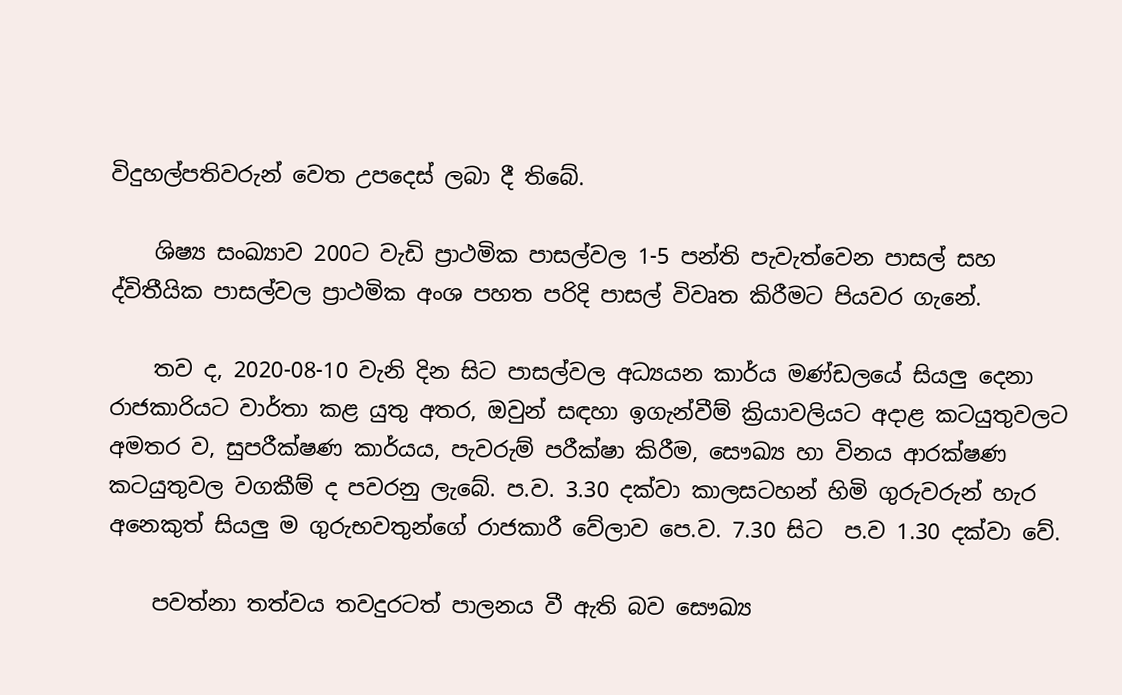විදුහල්පතිවරුන් වෙත උපදෙස් ලබා දී තිබේ.

    ශිෂ්‍ය සංඛ්‍යාව 200ට වැඩි ප්‍රාථමික පාසල්වල 1-5 පන්ති පැවැත්වෙන පාසල් සහ ද්විතීයික පාසල්වල ප්‍රාථමික අංශ පහත පරිදි පාසල් විවෘත කිරීමට පියවර ගැනේ.

    තව ද, 2020-08-10 වැනි දින සිට පාසල්වල අධ්‍යයන කාර්ය මණ්ඩලයේ සියලු දෙනා රාජකාරියට වාර්තා කළ යුතු අතර, ඔවුන් සඳහා ඉගැන්වීම් ක්‍රියාවලියට අදාළ කටයුතුවලට අමතර ව, සුපරීක්ෂණ කාර්යය, පැවරුම් පරීක්ෂා කිරීම, සෞඛ්‍ය හා විනය ආරක්ෂණ කටයුතුවල වගකීම් ද පවරනු ලැබේ. ප.ව. 3.30 දක්වා කාලසටහන් හිමි ගුරුවරුන් හැර අනෙකුත් සියලු ම ගුරුභවතුන්ගේ රාජකාරී වේලාව පෙ.ව. 7.30 සිට  ප.ව 1.30 දක්වා වේ.

    පවත්නා තත්වය තවදුරටත් පාලනය වී ඇති බව සෞඛ්‍ය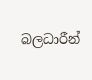බලධාරීන්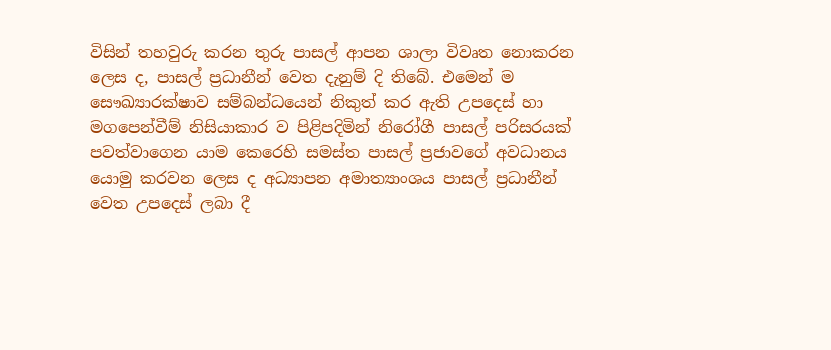විසින් තහවුරු කරන තුරු පාසල් ආපන ශාලා විවෘත නොකරන ලෙස ද, පාසල් ප්‍රධානීන් වෙත දැනුම් දි තිබේ. එමෙන් ම සෞඛ්‍යාරක්ෂාව සම්බන්ධයෙන් නිකුත් කර ඇති උපදෙස් හා මගපෙන්වීම් නිසියාකාර ව පිළිපදිමින් නිරෝගී පාසල් පරිසරයක් පවත්වාගෙන යාම කෙරෙහි සමස්ත පාසල් ප්‍රජාවගේ අවධානය යොමු කරවන ලෙස ද අධ්‍යාපන අමාත්‍යාංශය පාසල් ප්‍රධානීන් වෙත උපදෙස් ලබා දී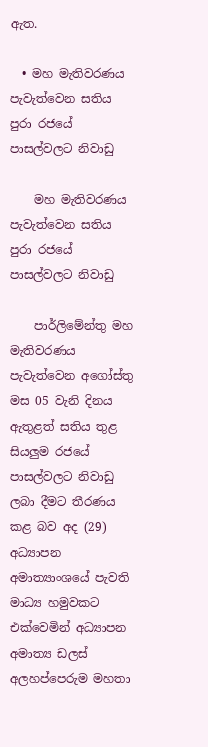ඇත.

  • මහ මැතිවරණය පැවැත්වෙන සතිය පුරා රජයේ පාසල්වලට නිවාඩු

    මහ මැතිවරණය පැවැත්වෙන සතිය පුරා රජයේ පාසල්වලට නිවාඩු

    පාර්ලිමේන්තු මහ මැතිවරණය පැවැත්වෙන අගෝස්තු මස 05 වැනි දිනය ඇතුළත් සතිය තුළ සියලුම රජයේ පාසල්වලට නිවාඩු ලබා දීමට තීරණය කළ බව අද (29) අධ්‍යාපන අමාත්‍යාංශයේ පැවති මාධ්‍ය හමුවකට එක්වෙමින් අධ්‍යාපන අමාත්‍ය ඩලස් අලහප්පෙරුම මහතා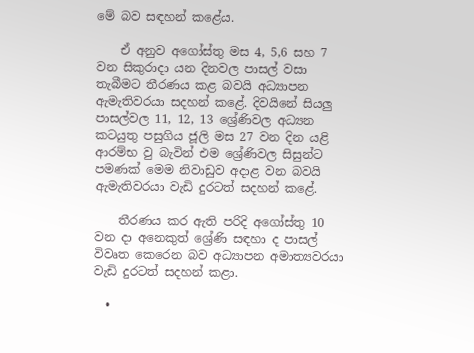මේ බව සඳහන් කළේය.

    ඒ අනුව අගෝස්තු මස 4, 5,6 සහ 7 වන සිකුරාදා යන දිනවල පාසල් වසා තැබීමට තීරණය කළ බවයි අධ්‍යාපන ඇමැතිවරයා සදහන් කළේ. දිවයිනේ සියලු පාසල්වල 11, 12, 13 ශ්‍රේණිවල අධ්‍යන කටයුතු පසුගිය ජූලි මස 27 වන දින යළි ආරම්භ වු බැවින් එම ශ්‍රේණිවල සිසුන්ට පමණක් මෙම නිවාඩුව අදාළ වන බවයි ඇමැතිවරයා වැඩි දුරටත් සදහන් කළේ.

    තීරණය කර ඇති පරිදි අගෝස්තු 10 වන දා අනෙකුත් ශ්‍රේණි සඳහා ද පාසල් විවෘත කෙරෙන බව අධ්‍යාපන අමාත්‍යවරයා වැඩි දුරටත් සදහන් කළා.

  •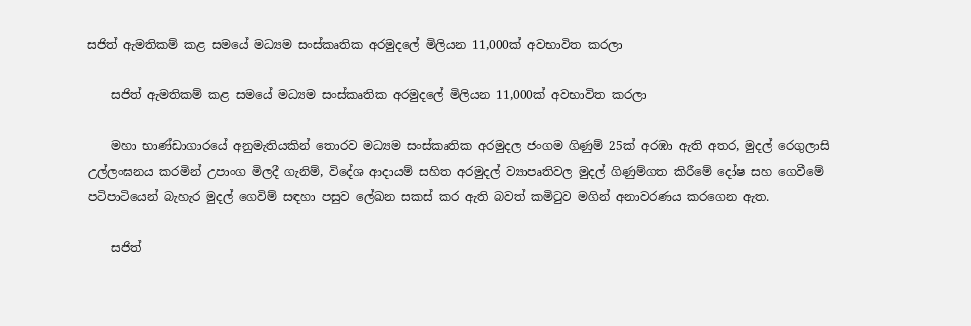සජිත් ඇමතිකම් කළ සමයේ මධ්‍යම සංස්කෘතික අරමුදලේ මිලියන 11,000ක් අවභාවිත කරලා

    සජිත් ඇමතිකම් කළ සමයේ මධ්‍යම සංස්කෘතික අරමුදලේ මිලියන 11,000ක් අවභාවිත කරලා

    මහා භාණ්ඩාගාරයේ අනුමැතියකින් තොරව මධ්‍යම සංස්කෘතික අරමුදල ජංගම ගිණුම් 25ක් අරඹා ඇති අතර, මුදල් රෙගුලාසි උල්ලංඝනය කරමින් උපාංග මිලදී ගැනිම්, විදේශ ආදායම් සහිත අරමුදල් ව්‍යාපෘතිවල මුදල් ගිණුම්ගත කිරීමේ දෝෂ සහ ගෙවීමේ පටිපාටියෙන් බැහැර මුදල් ගෙවිම් සඳහා පසුව ලේඛන සකස් කර ඇති බවත් කමිටුව මගින් අනාවරණය කරගෙන ඇත.

    සජිත්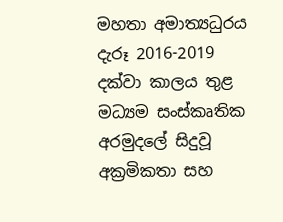මහතා අමාත්‍යධුරය දැරූ 2016-2019 දක්වා කාලය තුළ මධ්‍යම සංස්කෘතික අරමුදලේ සිදුවූ අක්‍රමිකතා සහ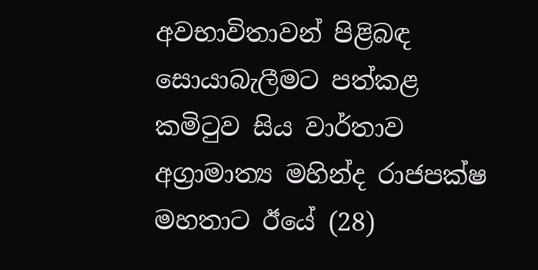අවභාවිතාවන් පිළිබඳ සොයාබැලීමට පත්කළ කමිටුව සිය වාර්තාව අග්‍රාමාත්‍ය මහින්ද රාජපක්ෂ මහතාට ඊයේ (28)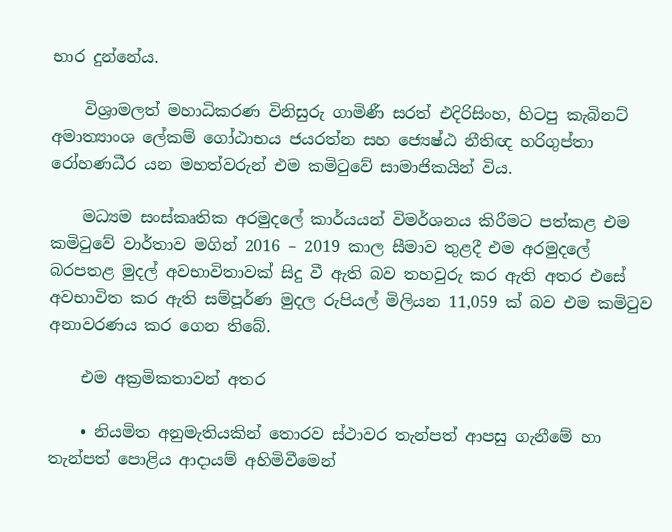භාර දුන්නේය.

    විශ්‍රාමලත් මහාධිකරණ විනිසුරු ගාමිණී සරත් එදිරිසිංහ, හිටපු කැබිනට් අමාත්‍යාංශ ලේකම් ගෝඨාභය ජයරත්න සහ ජ්‍යෙෂ්ඨ නීතිඥ හරිගුප්තා රෝහණධීර යන මහත්වරුන් එම කමිටුවේ සාමාජිකයින් විය.

    මධ්‍යම සංස්කෘතික අරමුදලේ කාර්යයන් විමර්ශනය කිරීමට පත්කළ එම කමිටුවේ වාර්තාව මගින් 2016 – 2019 කාල සීමාව තුළදී එම අරමුදලේ බරපතළ මුදල් අවභාවිතාවක් සිදු වී ඇති බව තහවුරු කර ඇති අතර එසේ අවභාවිත කර ඇති සම්පූර්ණ මුදල රුපියල් මිලියන 11,059 ක් බව එම කමිටුව අනාවරණය කර ගෙන තිබේ.

    එම අක්‍රමිකතාවන් අතර

    • නියමිත අනුමැතියකින් තොරව ස්ථාවර තැන්පත් ආපසු ගැනීමේ හා තැන්පත් පොළිය ආදායම් අහිමිවීමෙන්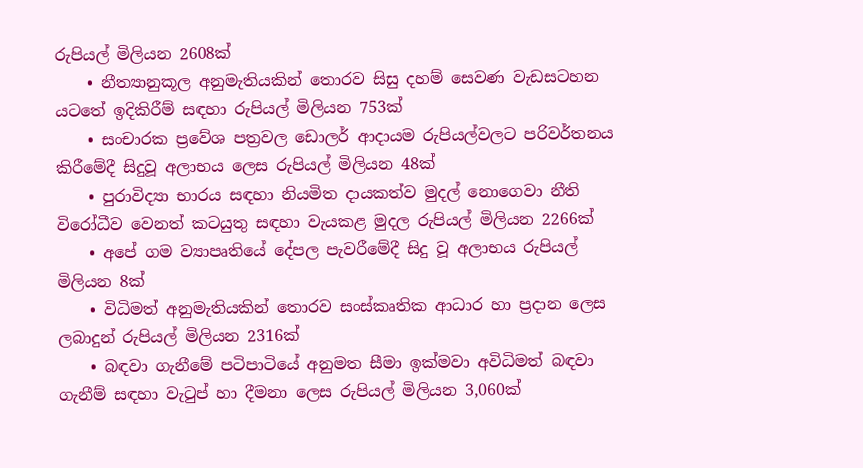රුපියල් මිලියන 2608ක්
    • නීත්‍යානුකූල අනුමැතියකින් තොරව සිසු දහම් සෙවණ වැඩසටහන යටතේ ඉදිකිරීම් සඳහා රුපියල් මිලියන 753ක්
    • සංචාරක ප්‍රවේශ පත්‍රවල ඩොලර් ආදායම රුපියල්වලට පරිවර්තනය කිරීමේදී සිදුවූ අලාභය ලෙස රුපියල් මිලියන 48ක්
    • පුරාවිද්‍යා භාරය සඳහා නියමිත දායකත්ව මුදල් නොගෙවා නීති විරෝධීව වෙනත් කටයුතු සඳහා වැයකළ මුදල රුපියල් මිලියන 2266ක්
    • අපේ ගම ව්‍යාපෘතියේ දේපල පැවරීමේදී සිදු වූ අලාභය රුපියල් මිලියන 8ක්
    • විධිමත් අනුමැතියකින් තොරව සංස්කෘතික ආධාර හා ප්‍රදාන ලෙස ලබාදුන් රුපියල් මිලියන 2316ක්
    • බඳවා ගැනීමේ පටිපාටියේ අනුමත සීමා ඉක්මවා අවිධිමත් බඳවා ගැනීම් සඳහා වැටුප් හා දීමනා ලෙස රුපියල් මිලියන 3,060ක්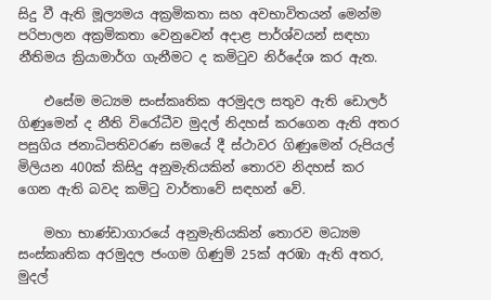සිදු වී ඇති මූල්‍යමය අක්‍රමිකතා සහ අවභාවිතයන් මෙන්ම පරිපාලන අක්‍රමිකතා වෙනුවෙන් අදාළ පාර්ශ්වයන් සඳහා නීතිමය ක්‍රියාමාර්ග ගැනීමට ද කමිටුව නිර්දේශ කර ඇත.

    එසේම මධ්‍යම සංස්කෘතික අරමුදල සතුව ඇති ඩොලර් ගිණුමෙන් ද නීති විරෝධීව මුදල් නිදහස් කරගෙන ඇති අතර පසුගිය ජනාධිපතිවරණ සමයේ දී ස්ථාවර ගිණුමෙන් රුපියල් මිලියන 400ක් කිසිදු අනුමැතියකින් තොරව නිදහස් කර ගෙන ඇති බවද කමිටු වාර්තාවේ සඳහන් වේ.

    මහා භාණ්ඩාගාරයේ අනුමැතියකින් තොරව මධ්‍යම සංස්කෘතික අරමුදල ජංගම ගිණුම් 25ක් අරඹා ඇති අතර, මුදල්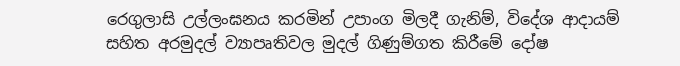රෙගුලාසි උල්ලංඝනය කරමින් උපාංග මිලදී ගැනිම්, විදේශ ආදායම් සහිත අරමුදල් ව්‍යාපෘතිවල මුදල් ගිණුම්ගත කිරීමේ දෝෂ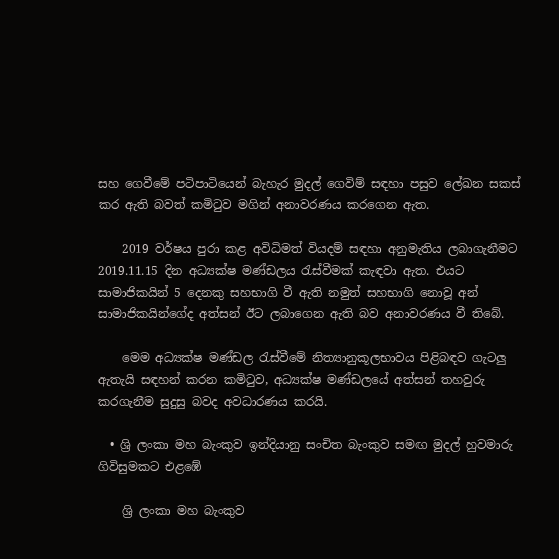සහ ගෙවීමේ පටිපාටියෙන් බැහැර මුදල් ගෙවිම් සඳහා පසුව ලේඛන සකස් කර ඇති බවත් කමිටුව මගින් අනාවරණය කරගෙන ඇත.

    2019 වර්ෂය පුරා කළ අවිධිමත් වියදම් සඳහා අනුමැතිය ලබාගැනීමට 2019.11.15 දින අධ්‍යක්ෂ මණ්ඩලය රැස්වීමක් කැඳවා ඇත. එයට සාමාජිකයින් 5 දෙනකු සහභාගි වී ඇති නමුත් සහභාගි නොවූ අන් සාමාජිකයින්ගේද අත්සන් ඊට ලබාගෙන ඇති බව අනාවරණය වී තිබේ.

    මෙම අධ්‍යක්ෂ මණ්ඩල රැස්වීමේ නිත්‍යානුකූලභාවය පිළිබඳව ගැටලු ඇතැයි සඳහන් කරන කමිටුව, අධ්‍යක්ෂ මණ්ඩලයේ අත්සන් තහවුරු කරගැනීම සුදුසු බවද අවධාරණය කරයි.

  • ශ්‍රි ලංකා මහ බැංකුව ඉන්දියානු සංචිත බැංකුව සමඟ මුදල් හුවමාරු ගිවිසුමකට එළඹේ

    ශ්‍රි ලංකා මහ බැංකුව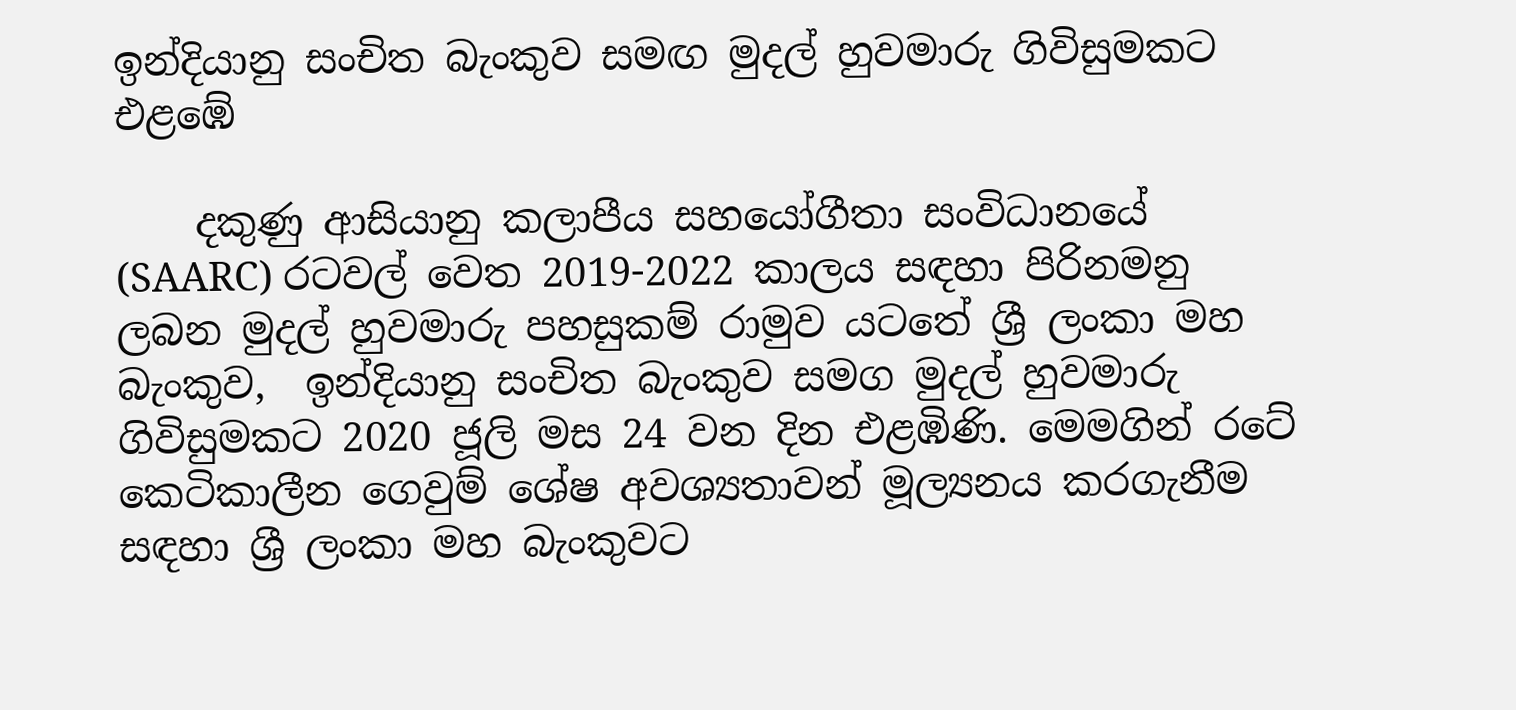ඉන්දියානු සංචිත බැංකුව සමඟ මුදල් හුවමාරු ගිවිසුමකට එළඹේ

    දකුණු ආසියානු කලාපීය සහයෝගීතා සංවිධානයේ (SAARC) රටවල් වෙත 2019-2022 කාලය සඳහා පිරිනමනු ලබන මුදල් හුවමාරු පහසුකම් රාමුව යටතේ ශ්‍රී ලංකා මහ බැංකුව,  ඉන්දියානු සංචිත බැංකුව සමග මුදල් හුවමාරු ගිවිසුමකට 2020 ජූලි මස 24 වන දින එළඹිණි. මෙමගින් රටේ කෙටිකාලීන ගෙවුම් ශේෂ අවශ්‍යතාවන් මූල්‍යනය කරගැනීම සඳහා ශ්‍රී ලංකා මහ බැංකුවට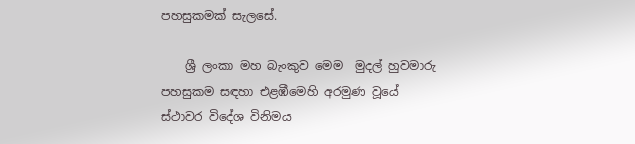පහසුකමක් සැලසේ.

    ශ්‍රී ලංකා මහ බැංකුව මෙම  මුදල් හුවමාරු පහසුකම සඳහා එළඹීමෙහි අරමුණ වූයේ ස්ථාවර විදේශ විනිමය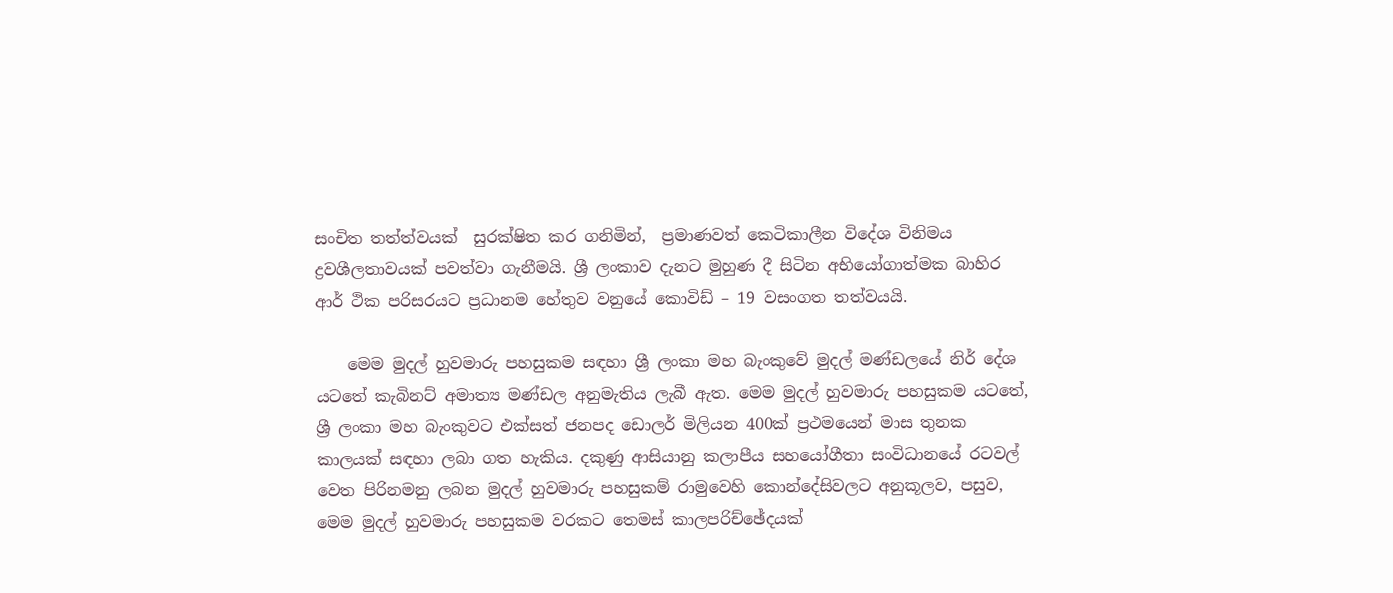සංචිත තත්ත්වයක්  සුරක්ෂිත කර ගනිමින්,  ප්‍රමාණවත් කෙටිකාලීන විදේශ විනිමය ද්‍රවශීලතාවයක් පවත්වා ගැනීමයි. ශ්‍රී ලංකාව දැනට මුහුණ දී සිටින අභියෝගාත්මක බාහිර ආර් ථික පරිසරයට ප්‍රධානම හේතුව වනුයේ කොවිඩ් – 19 වසංගත තත්වයයි.

    මෙම මුදල් හුවමාරු පහසුකම සඳහා ශ්‍රී ලංකා මහ බැංකුවේ මුදල් මණ්ඩලයේ නිර් දේශ යටතේ කැබිනට් අමාත්‍ය මණ්ඩල අනුමැතිය ලැබී ඇත. මෙම මුදල් හුවමාරු පහසුකම යටතේ, ශ්‍රී ලංකා මහ බැංකුවට එක්සත් ජනපද ඩොලර් මිලියන 400ක් ප්‍රථමයෙන් මාස තුනක කාලයක් සඳහා ලබා ගත හැකිය. දකුණු ආසියානු කලාපීය සහයෝගීතා සංවිධානයේ රටවල් වෙත පිරිනමනු ලබන මුදල් හුවමාරු පහසුකම් රාමුවෙහි කොන්දේසිවලට අනුකූලව, පසුව, මෙම මුදල් හුවමාරු පහසුකම වරකට තෙමස් කාලපරිච්ඡේදයක්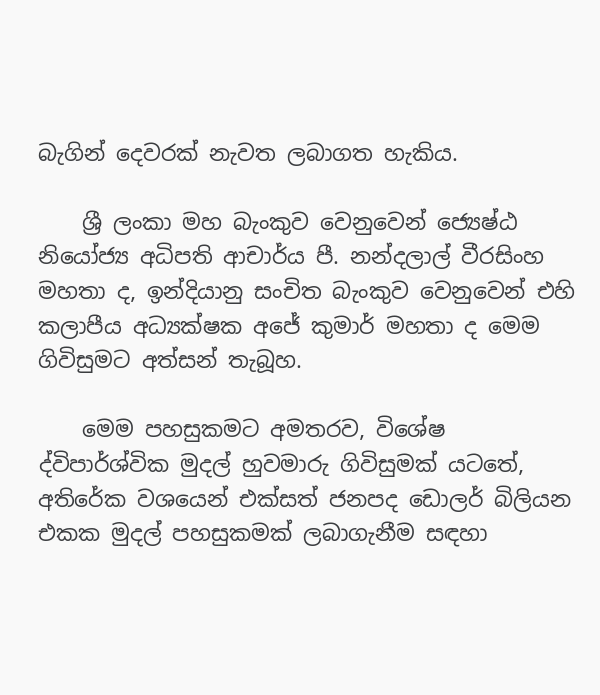බැගින් දෙවරක් නැවත ලබාගත හැකිය.

    ශ්‍රී ලංකා මහ බැංකුව වෙනුවෙන් ජ්‍යෙෂ්ඨ නියෝජ්‍ය අධිපති ආචාර්ය පී. නන්දලාල් වීරසිංහ මහතා ද, ඉන්දියානු සංචිත බැංකුව වෙනුවෙන් එහි කලාපීය අධ්‍යක්ෂක අජේ කුමාර් මහතා ද මෙම ගිවිසුමට අත්සන් තැබූහ.

    මෙම පහසුකමට අමතරව, විශේෂ ද්විපාර්ශ්වික මුදල් හුවමාරු ගිවිසුමක් යටතේ, අතිරේක වශයෙන් එක්සත් ජනපද ඩොලර් බිලියන එකක මුදල් පහසුකමක් ලබාගැනීම සඳහා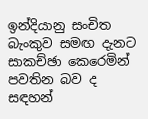ඉන්දියානු සංචිත බැංකුව සමඟ දැනට සාකච්ඡා කෙරෙමින් පවතින බව ද සඳහන්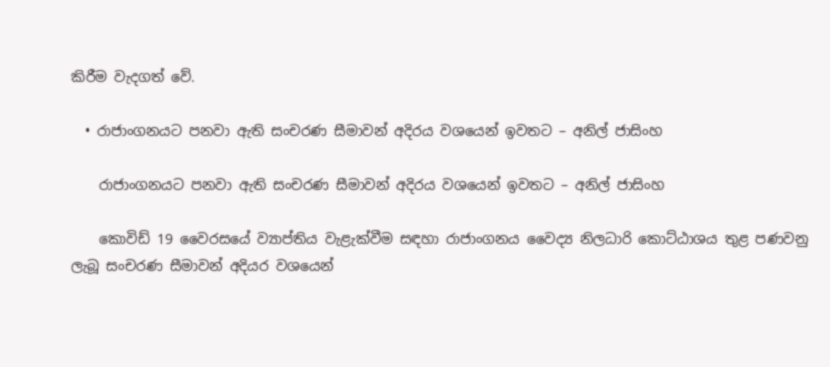කිරීම වැදගත් වේ.

  • රාජාංගනයට පනවා ඇති සංචරණ සීමාවන් අදිරය වශයෙන් ඉවතට – අනිල් ජාසිංහ

    රාජාංගනයට පනවා ඇති සංචරණ සීමාවන් අදිරය වශයෙන් ඉවතට – අනිල් ජාසිංහ

    කොවිඩ් 19 වෛරසයේ ව්‍යාප්තිය වැළැක්වීම සඳහා රාජාංගනය වෛද්‍ය නිලධාරි කොට්ඨාශය තුළ පණවනු ලැබූ සංචරණ සීමාවන් අදියර වශයෙන්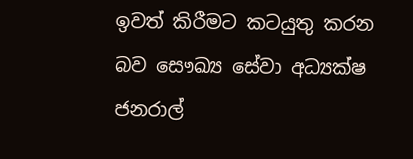ඉවත් කිරීමට කටයුතු කරන බව සෞඛ්‍ය සේවා අධ්‍යක්ෂ ජනරාල්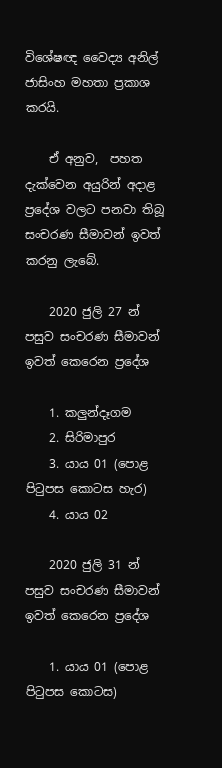විශේෂඥ වෛද්‍ය අනිල් ජාසිංහ මහතා ප්‍රකාශ කරයි.

    ඒ අනුව,  පහත දැක්වෙන අයුරින් අදාළ ප්‍රදේශ වලට පනවා තිබූ සංචරණ සීමාවන් ඉවත් කරනු ලැබේ.

    2020 ජුලි 27 න් පසුව සංචරණ සීමාවන් ඉවත් කෙරෙන ප්‍රදේශ

    1. කලුන්දෑගම
    2. සිරිමාපුර
    3. යාය 01 (පොළ පිටුපස කොටස හැර)
    4. යාය 02

    2020 ජුලි 31 න් පසුව සංචරණ සීමාවන් ඉවත් කෙරෙන ප්‍රදේශ

    1. යාය 01 (පොළ පිටුපස කොටස)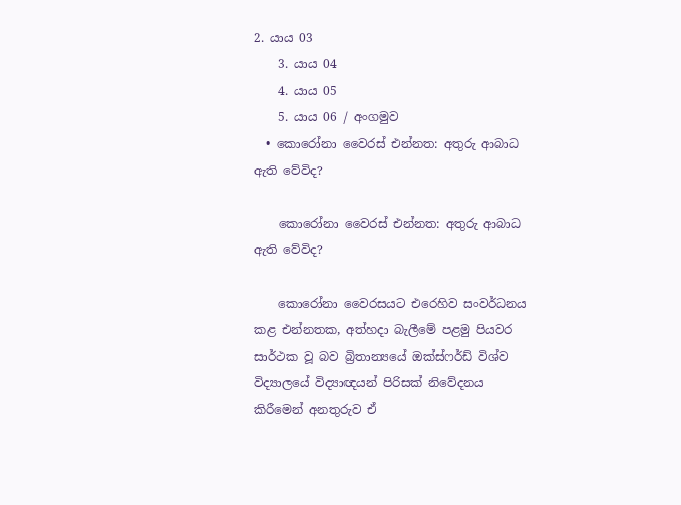2. යාය 03
    3. යාය 04
    4. යාය 05
    5. යාය 06 / අංගමුව
  • කොරෝනා වෛරස් එන්නත: අතුරු ආබාධ ඇති වේවිද?

    කොරෝනා වෛරස් එන්නත: අතුරු ආබාධ ඇති වේවිද?

    කොරෝනා වෛරසයට එරෙහිව සංවර්ධනය කළ එන්නතක, අත්හදා බැලීමේ පළමු පියවර සාර්ථක වූ බව බ්‍රිතාන්‍යයේ ඔක්ස්ෆර්ඩ් විශ්ව විද්‍යාලයේ විද්‍යාඥයන් පිරිසක් නිවේදනය කිරීමෙන් අනතුරුව ඒ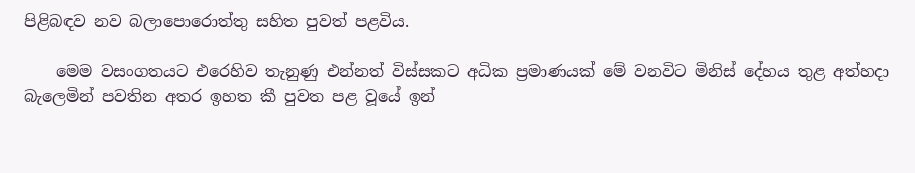පිළිබඳව නව බලාපොරොත්තු සහිත පුවත් පළවිය.

    මෙම වසංගතයට එරෙහිව තැනුණු එන්නත් විස්සකට අධික ප්‍රමාණයක් මේ වනවිට මිනිස් දේහය තුළ අත්හදා බැලෙමින් පවතින අතර ඉහත කී පුවත පළ වූයේ ඉන්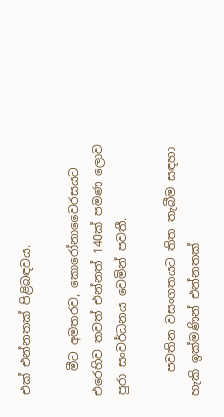එක් එන්නතක් පිළිබඳවය.

    මීට අමතරව, කොරෝනාවෛරසයට එරෙහිව තවත් එන්නත් 140ක් පමණ ලොව පුරා සංවර්ධනය වෙමින් පවතී.

    පවතින වසංගතයට තිත තැබීම සඳහා හැකි ඉක්මණින් එන්නතක්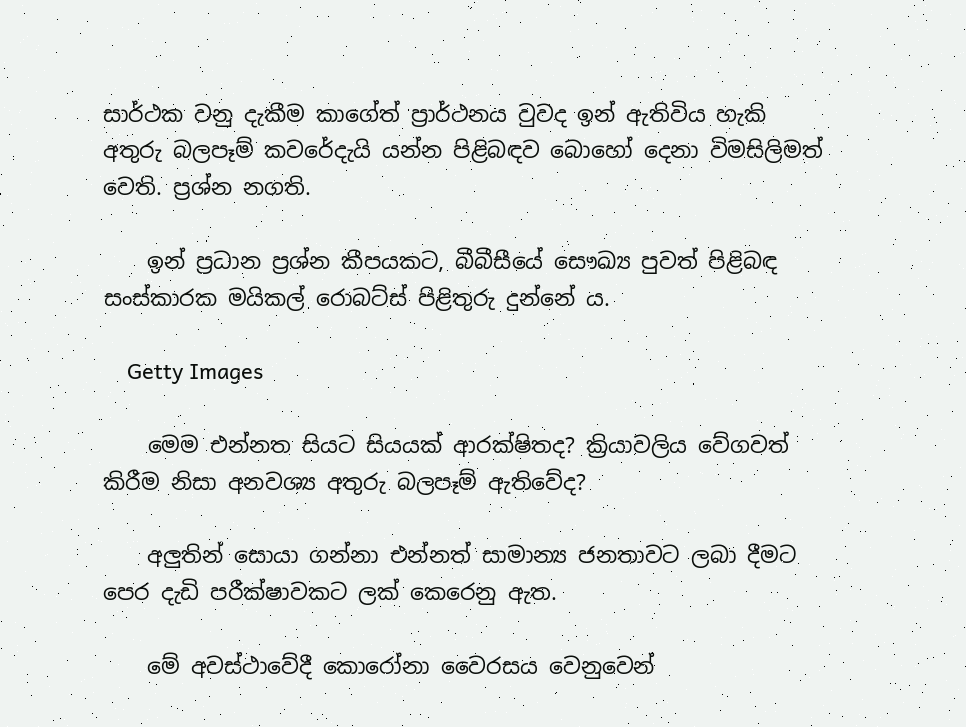සාර්ථක වනු දැකීම කාගේත් ප්‍රාර්ථනය වුවද ඉන් ඇතිවිය හැකි අතුරු බලපෑම් කවරේදැයි යන්න පිළිබඳව බොහෝ දෙනා විමසිලිමත් වෙති. ප්‍රශ්න නගති.

    ඉන් ප්‍රධාන ප්‍රශ්න කීපයකට, බීබීසීයේ සෞඛ්‍ය පුවත් පිළිබඳ සංස්කාරක මයිකල් රොබට්ස් පිළිතුරු දුන්නේ ය.

    Getty Images

    මෙම එන්නත සියට සියයක් ආරක්ෂිතද? ක්‍රියාවලිය වේගවත් කිරීම නිසා අනවශ්‍ය අතුරු බලපෑම් ඇතිවේද?

    අලුතින් සොයා ගන්නා එන්නත් සාමාන්‍ය ජනතාවට ලබා දීමට පෙර දැඩි පරීක්ෂාවකට ලක් කෙරෙනු ඇත.

    මේ අවස්ථාවේදී කොරෝනා වෛරසය වෙනුවෙන්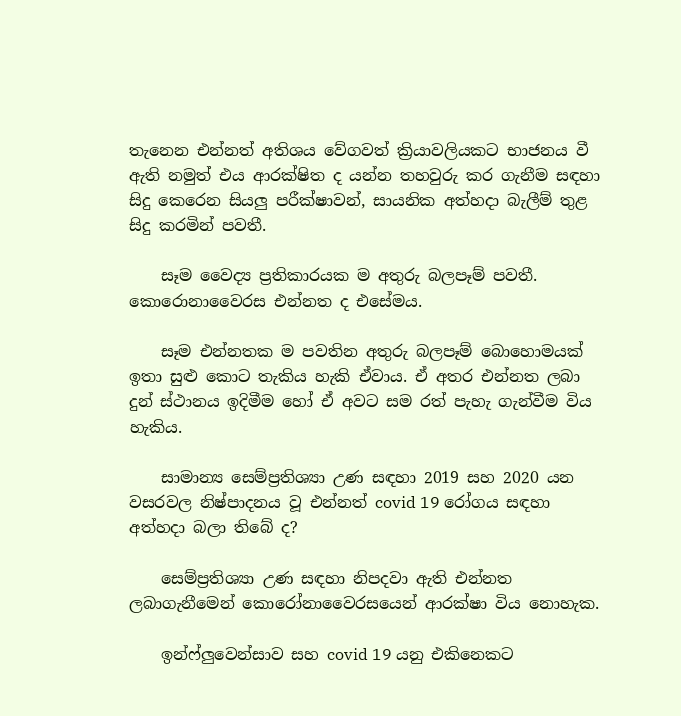තැනෙන එන්නත් අතිශය වේගවත් ක්‍රියාවලියකට භාජනය වී ඇති නමුත් එය ආරක්ෂිත ද යන්න තහවුරු කර ගැනීම සඳහා සිදු කෙරෙන සියලු පරීක්ෂාවන්, සායනික අත්හදා බැලීම් තුළ සිදු කරමින් පවතී.

    සෑම වෛද්‍ය ප්‍රතිකාරයක ම අතුරු බලපෑම් පවතී. කොරොනාවෛරස එන්නත ද එසේමය.

    සෑම එන්නතක ම පවතින අතුරු බලපෑම් බොහොමයක් ඉතා සුළු කොට තැකිය හැකි ඒවාය. ඒ අතර එන්නත ලබා දුන් ස්ථානය ඉදිමීම හෝ ඒ අවට සම රත් පැහැ ගැන්වීම විය හැකිය.

    සාමාන්‍ය සෙම්ප්‍රතිශ්‍යා උණ සඳහා 2019 සහ 2020 යන වසරවල නිෂ්පාදනය වූ එන්නත් covid 19 රෝගය සඳහා අත්හදා බලා තිබේ ද?

    සෙම්ප්‍රතිශ්‍යා උණ සඳහා නිපදවා ඇති එන්නත ලබාගැනීමෙන් කොරෝනාවෛරසයෙන් ආරක්ෂා විය නොහැක.

    ඉන්ෆ්ලුවෙන්සාව සහ covid 19 යනු එකිනෙකට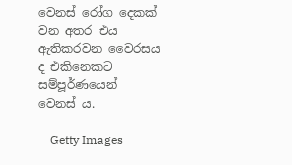වෙනස් රෝග දෙකක් වන අතර එය ඇතිකරවන වෛරසය ද එකිනෙකට සම්පූර්ණයෙන් වෙනස් ය.

    Getty Images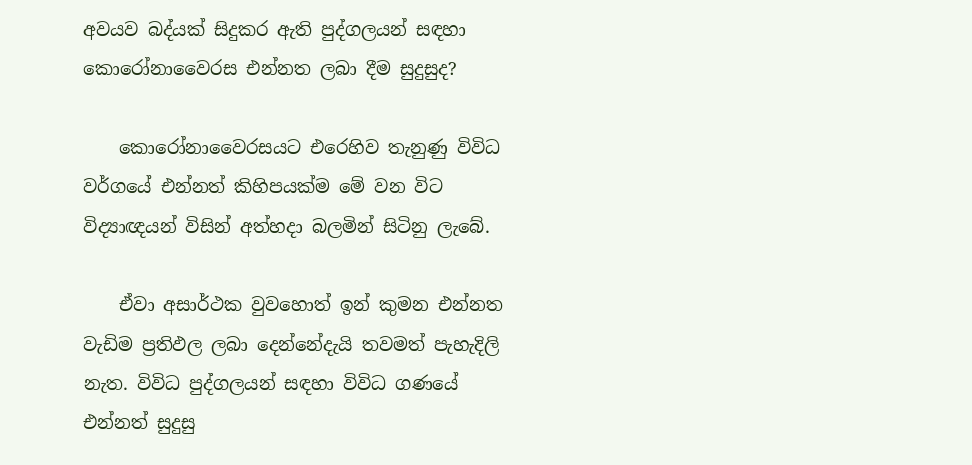අවයව බද්යක් සිදුකර ඇති පුද්ගලයන් සඳහා කොරෝනාවෛරස එන්නත ලබා දීම සුදුසුද?

    කොරෝනාවෛරසයට එරෙහිව තැනුණු විවිධ වර්ගයේ එන්නත් කිහිපයක්ම මේ වන විට විද්‍යාඥයන් විසින් අත්හදා බලමින් සිටිනු ලැබේ.

    ඒවා අසාර්ථක වුවහොත් ඉන් කුමන එන්නත වැඩිම ප්‍රතිඵල ලබා දෙන්නේදැයි තවමත් පැහැදිලි නැත. විවිධ පුද්ගලයන් සඳහා විවිධ ගණයේ එන්නත් සුදුසු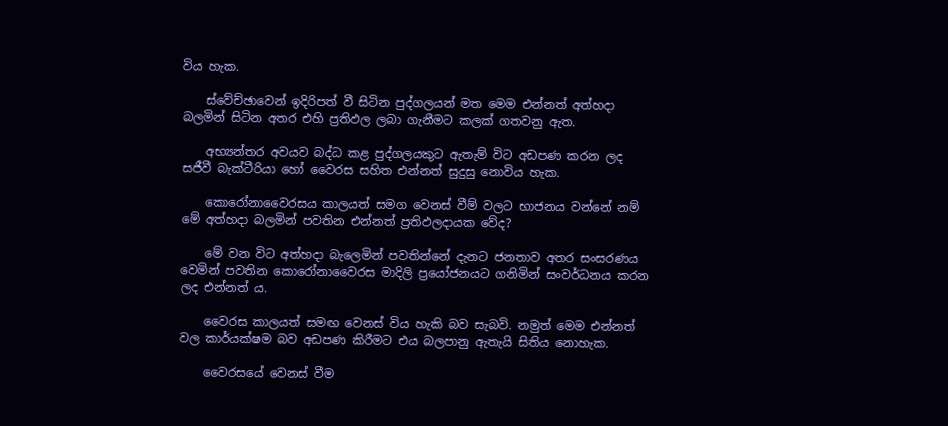විය හැක.

    ස්වේච්ඡාවෙන් ඉදිරිපත් වී සිටින පුද්ගලයන් මත මෙම එන්නත් අත්හදා බලමින් සිටින අතර එහි ප්‍රතිඵල ලබා ගැනීමට කලක් ගතවනු ඇත.

    අභ්‍යන්තර අවයව බද්ධ කළ පුද්ගලයකුට ඇතැම් විට අඩපණ කරන ලද සජීවී බැක්ටීරියා හෝ වෛරස සහිත එන්නත් සුදුසු නොවිය හැක.

    කොරෝනාවෛරසය කාලයත් සමග වෙනස් වීම් වලට භාජනය වන්නේ නම් මේ අත්හදා බලමින් පවතින එන්නත් ප්‍රතිඵලදායක වේද?

    මේ වන විට අත්හදා බැලෙමින් පවතින්නේ දැනට ජනතාව අතර සංසරණය වෙමින් පවතින කොරෝනාවෛරස මාදිලි ප්‍රයෝජනයට ගනිමින් සංවර්ධනය කරන ලද එන්නත් ය.

    වෛරස කාලයත් සමඟ වෙනස් විය හැකි බව සැබවි. නමුත් මෙම එන්නත් වල කාර්යක්ෂම බව අඩපණ කිරීමට එය බලපානු ඇතැයි සිතිය නොහැක.

    වෛරසයේ වෙනස් වීම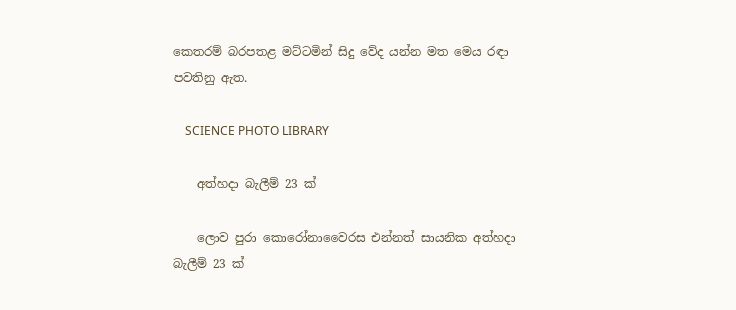කෙතරම් බරපතළ මට්ටමින් සිදු වේද යන්න මත මෙය රඳා පවතිනු ඇත.

    SCIENCE PHOTO LIBRARY

    අත්හදා බැලීම් 23 ක්

    ලොව පුරා කොරෝනාවෛරස එන්නත් සායනික අත්හදා බැලීම් 23 ක්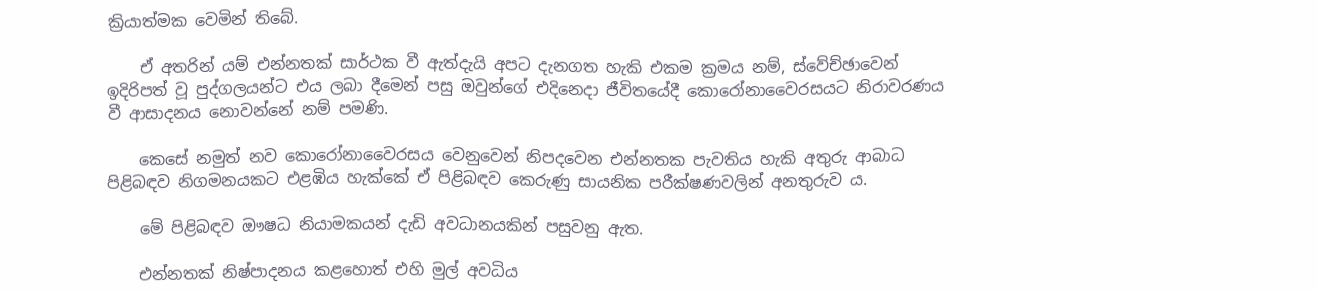ක්‍රියාත්මක වෙමින් තිබේ.

    ඒ අතරින් යම් එන්නතක් සාර්ථක වී ඇත්දැයි අපට දැනගත හැකි එකම ක්‍රමය නම්, ස්වේච්ඡාවෙන් ඉදිරිපත් වූ පුද්ගලයන්ට එය ලබා දීමෙන් පසු ඔවුන්ගේ එදිනෙදා ජීවිතයේදී කොරෝනාවෛරසයට නිරාවරණය වී ආසාදනය නොවන්නේ නම් පමණි.

    කෙසේ නමුත් නව කොරෝනාවෛරසය වෙනුවෙන් නිපදවෙන එන්නතක පැවතිය හැකි අතුරු ආබාධ පිළිබඳව නිගමනයකට එළඹිය හැක්කේ ඒ පිළිබඳව කෙරුණු සායනික පරීක්ෂණවලින් අනතුරුව ය.

    මේ පිළිබඳව ඖෂධ නියාමකයන් දැඩි අවධානයකින් පසුවනු ඇත.

    එන්නතක් නිෂ්පාදනය කළහොත් එහි මුල් අවධිය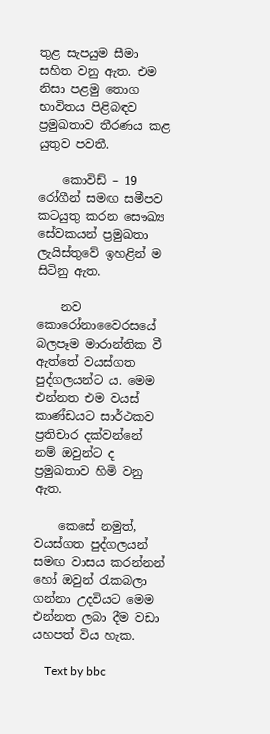තුළ සැපයුම සීමා සහිත වනු ඇත. එම නිසා පළමු තොග භාවිතය පිළිබඳව ප්‍රමුඛතාව තීරණය කළ යුතුව පවතී.

    කොවිඩ් – 19 රෝගීන් සමඟ සමීපව කටයුතු කරන සෞඛ්‍ය සේවකයන් ප්‍රමුඛතා ලැයිස්තුවේ ඉහළින් ම සිටිනු ඇත.

    නව කොරෝනාවෛරසයේ බලපෑම මාරාන්තික වී ඇත්තේ වයස්ගත පුද්ගලයන්ට ය. මෙම එන්නත එම වයස් කාණ්ඩයට සාර්ථකව ප්‍රතිචාර දක්වන්නේ නම් ඔවුන්ට ද ප්‍රමුඛතාව හිමි වනු ඇත.

    කෙසේ නමුත්, වයස්ගත පුද්ගලයන් සමඟ වාසය කරන්නන් හෝ ඔවුන් රැකබලා ගන්නා උදවියට මෙම එන්නත ලබා දීම වඩා යහපත් විය හැක.

    Text by bbc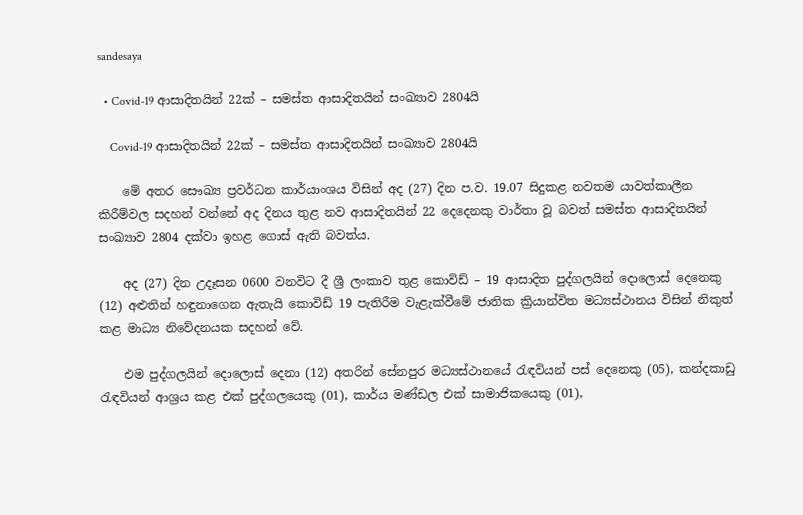sandesaya

  • Covid-19 ආසාදිතයින් 22ක් – සමස්ත ආසාදිතයින් සංඛ්‍යාව 2804යි

    Covid-19 ආසාදිතයින් 22ක් – සමස්ත ආසාදිතයින් සංඛ්‍යාව 2804යි

    මේ අතර සෞඛ්‍ය ප්‍රවර්ධන කාර්යාංශය විසින් අද (27) දින ප.ව. 19.07 සිදුකළ නවතම යාවත්කාලීන කිරීම්වල සදහන් වන්නේ අද දිනය තුළ නව ආසාදිතයින් 22 දෙදෙනකු වාර්තා වූ බවත් සමස්ත ආසාදිතයින් සංඛ්‍යාව 2804 දක්වා ඉහළ ගොස් ඇති බවත්ය.

    අද (27) දින උදෑසන 0600 වනවිට දී ශ්‍රී ලංකාව තුළ කොවිඩ් – 19 ආසාදිත පුද්ගලයින් දොලොස් දෙනෙකු (12) අළුතින් හඳුනාගෙන ඇතැයි කොවිඩ් 19 පැතිරීම වැළැක්වීමේ ජාතික ක්‍රියාන්විත මධ්‍යස්ථානය විසින් නිකුත් කළ මාධ්‍ය නිවේදනයක සදහන් වේ.

    එම පුද්ගලයින් දොලොස් දෙනා (12) අතරින් සේනපුර මධ්‍යස්ථානයේ රැඳවියන් පස් දෙනෙකු (05), කන්දකාඩු රැඳවියන් ආශ්‍රය කළ එක් පුද්ගලයෙකු (01), කාර්ය මණ්ඩල එක් සාමාජිකයෙකු (01),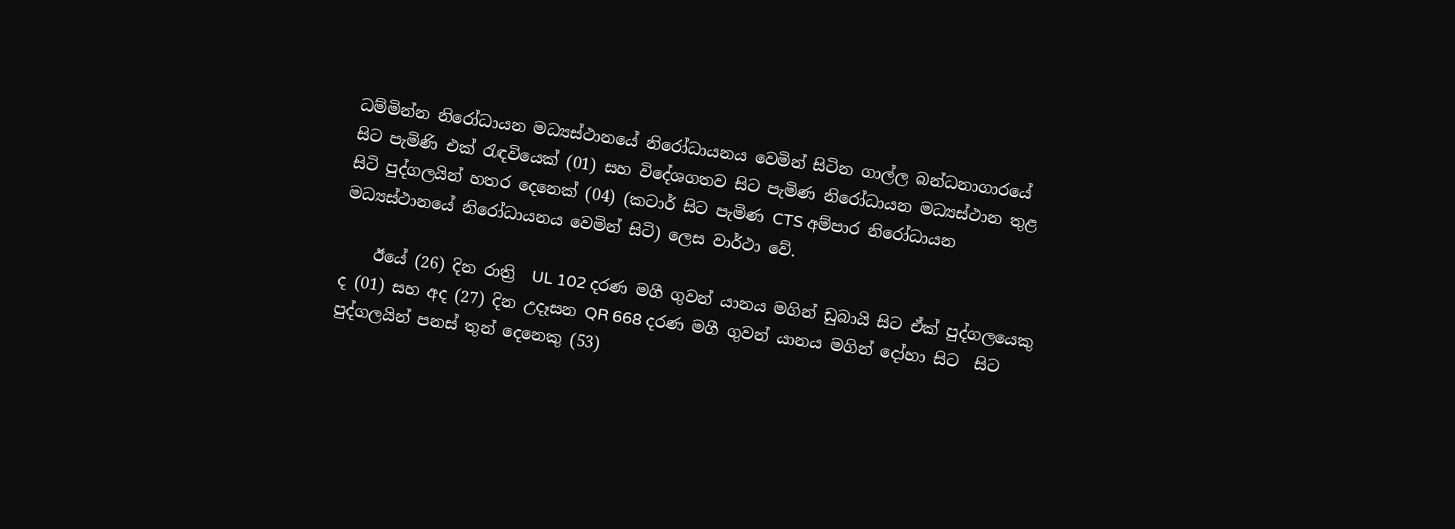ධම්මින්න නිරෝධායන මධ්‍යස්ථානයේ නිරෝධායනය වෙමින් සිටින ගාල්ල බන්ධනාගාරයේ සිට පැමිණි එක් රැඳවියෙක් (01) සහ විදේශගතව සිට පැමිණ නිරෝධායන මධ්‍යස්ථාන තුළ සිටි පුද්ගලයින් හතර දෙනෙක් (04) (කටාර් සිට පැමිණ CTS අම්පාර නිරෝධායන මධ්‍යස්ථානයේ නිරෝධායනය වෙමින් සිටි) ලෙස වාර්ථා වේ.

    ඊයේ (26) දින රාත්‍රි  UL 102 දරණ මගී ගුවන් යානය මගින් ඩුබායි සිට‍ ඒක් පුද්ගලයෙකු ද (01) සහ අද (27) දින උදෑසන QR 668 දරණ මගී ගුවන් යානය මගින් දෝහා සිට  සිට‍ පුද්ගලයින් පනස් තුන් දෙනෙකු (53)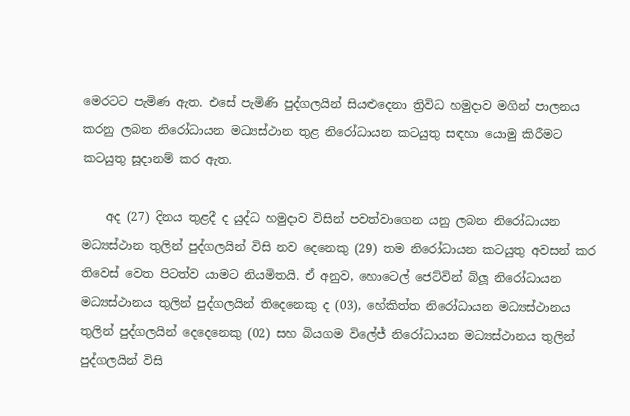මෙරටට පැමිණ ඇත‍. එසේ පැමි‍ණි පුද්ගලයින් සියළුදෙනා ත්‍රිවිධ හමුදාව මගින් පාලනය කරනු ලබන නිරෝධායන මධ්‍යස්ථාන තුළ නිරෝධායන කටයුතු සඳහා යොමු කිරීමට කටයුතු සූදානම් කර ඇත.

    අද (27) දිනය තුළදී ද යුද්ධ හමුදාව විසින් පවත්වාගෙන යනු ලබන නිරෝධායන මධ්‍යස්ථාන තුලින් පුද්ගලයින් විසි නව දෙනෙකු (29) තම නිරෝධායන කටයුතු අවසන් කර තිවෙස් වෙත පිටත්ව යාමට නියමිතයි. ඒ අනුව, හොටෙල් ජෙට්වින් බ්ලූ නිරෝධායන මධ්‍යස්ථානය තුලින් පුද්ගලයින් තිදෙනෙකු ද (03), හේකිත්ත නිරෝධායන මධ්‍යස්ථානය තුලින් පුද්ගලයින් දෙදෙනෙකු (02) සහ බියගම විලේජ් නිරෝධායන මධ්‍යස්ථානය තුලින් පුද්ගලයින් විසි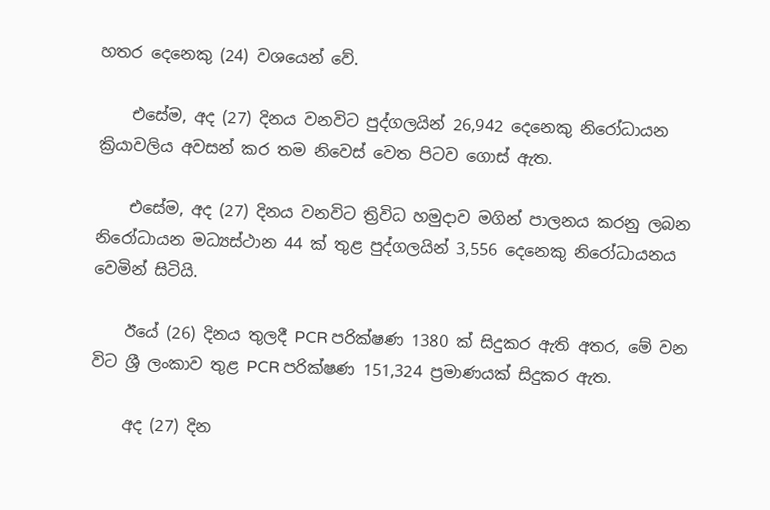හතර දෙනෙකු (24) වශයෙන් වේ.

    එසේම, අද (27) දිනය වනවිට පුද්ගලයින් 26,942 දෙනෙකු නිරෝධායන ක්‍රියාවලිය අවසන් කර තම නිවෙස් වෙත පිටව ගොස් ඇත.

    එසේම, අද (27) දිනය වනවිට ත්‍රිවිධ හමුදාව මගින් පාලනය කරනු ලබන නිරෝධායන මධ්‍යස්ථාන 44 ක් තුළ පුද්ගලයින් 3,556 දෙනෙකු නිරෝධායනය වෙමින් සිටියි.

    ඊයේ (26) දිනය තුලදී PCR පරික්ෂණ 1380 ක් සිදුකර ඇති අතර, මේ වන විට ශ්‍රී ලංකාව තුළ PCR පරික්ෂණ 151,324 ප්‍රමාණයක් සිදුකර ඇත.

    අද (27) දින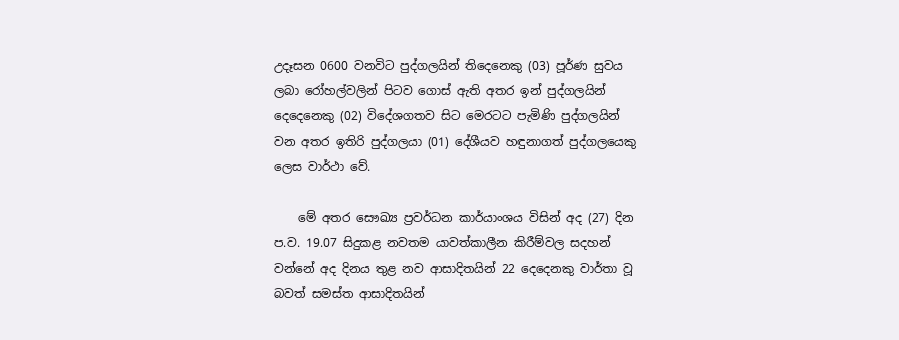උදෑසන 0600 වනවිට පුද්ගලයින් තිදෙනෙකු (03) පූර්ණ සුවය ලබා රෝහල්වලින් පිටව ගොස් ඇති අතර ඉන් පුද්ගලයින් දෙදෙනෙකු (02) විදේශගතව සිට මෙරටට පැමිණි පුද්ගලයින් වන අතර ඉතිරි පුද්ගලයා (01) දේශීයව හඳුනාගත් පුද්ගලයෙකු ලෙස වාර්ථා වේ.

    මේ අතර සෞඛ්‍ය ප්‍රවර්ධන කාර්යාංශය විසින් අද (27) දින ප.ව. 19.07 සිදුකළ නවතම යාවත්කාලීන කිරීම්වල සදහන් වන්නේ අද දිනය තුළ නව ආසාදිතයින් 22 දෙදෙනකු වාර්තා වූ බවත් සමස්ත ආසාදිතයින්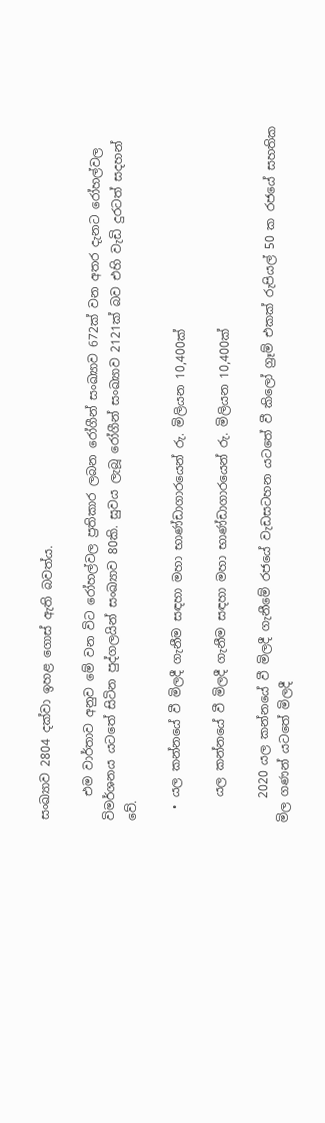සංඛ්‍යාව 2804 දක්වා ඉහළ ගොස් ඇති බවත්ය.

    එම වාර්තාව අනුව මේ වන විට රෝහල්වල ප්‍රතිකාර ලබන රෝගීන් සංඛ්‍යාව 672ක් වන අතර දැනට රෝහල්වල විමර්ශනය යටතේ සිටින පුද්ගලයින් සංඛ්‍යාව 80කි. සුවය ලැබූ රෝගීන් සංඛ්‍යාව 2121ක් බව එහි වැඩි දුරටත් සදහන් වේ.

  • යල කන්නයේ වී මිලදී ගැනීම සඳහා මහා භාණ්ඩාගාරයෙන් රු. මිලියන 10,400ක්

    යල කන්නයේ වී මිලදී ගැනීම සඳහා මහා භාණ්ඩාගාරයෙන් රු. මිලියන 10,400ක්

    2020 යල කන්නයේ වී මිලදී ගැනීමේ රජයේ වැඩසටහන යටතේ වී කිලෝ ග්‍රෑම් එකක් රුපියල් 50 ක රජයේ සහතික මිල ගණන් යටතේ මිලදී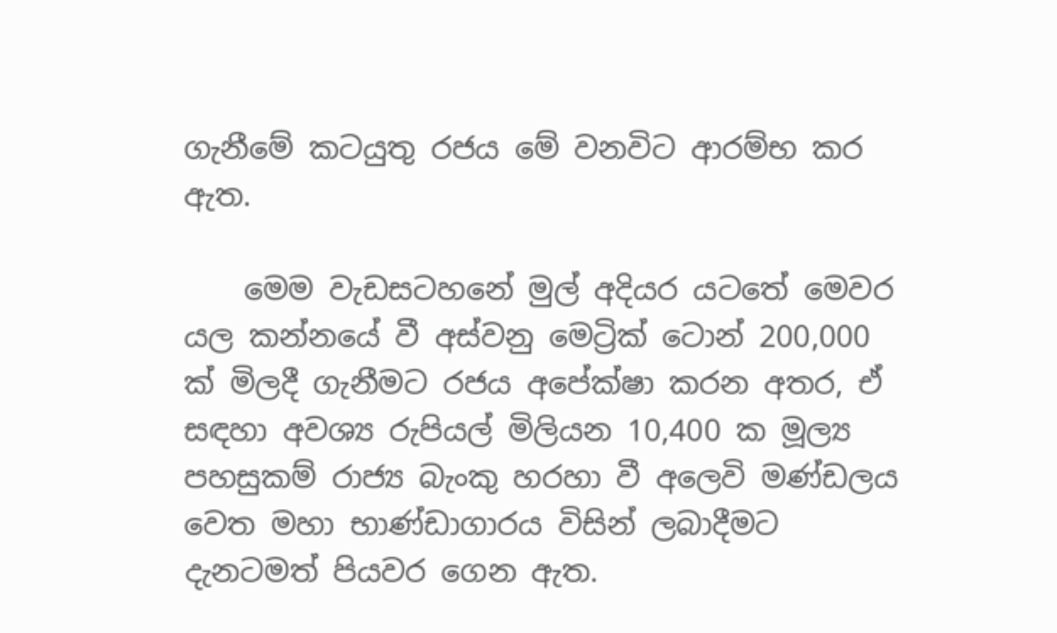ගැනීමේ කටයුතු රජය මේ වනවිට ආරම්භ කර ඇත.

    මෙම වැඩසටහනේ මුල් අදියර යටතේ මෙවර යල කන්නයේ වී අස්වනු මෙට්‍රික් ටොන් 200,000 ක් මිලදී ගැනීමට රජය අපේක්ෂා කරන අතර, ඒ සඳහා අවශ්‍ය රුපියල් මිලියන 10,400 ක මූල්‍ය පහසුකම් රාජ්‍ය බැංකු හරහා වී අලෙවි මණ්ඩලය වෙත මහා භාණ්ඩාගාරය විසින් ලබාදීමට දැනටමත් පියවර ගෙන ඇත.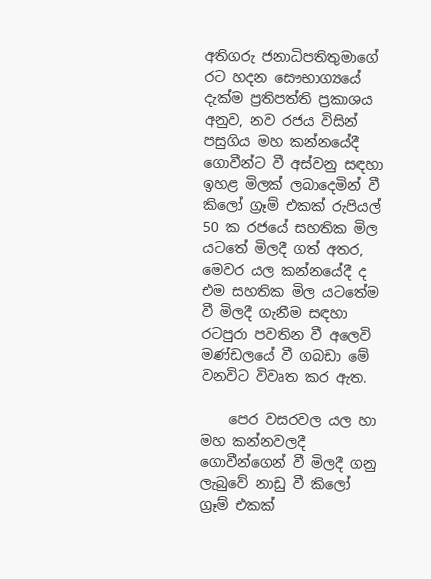අතිගරු ජනාධිපතිතුමාගේ රට හදන සෞභාග්‍යයේ දැක්ම ප්‍රතිපත්ති ප්‍රකාශය අනුව, නව රජය විසින් පසුගිය මහ කන්නයේදී ගොවීන්ට වී අස්වනු සඳහා ඉහළ මිලක් ලබාදෙමින් වී කිලෝ ග්‍රෑම් එකක් රුපියල් 50 ක රජයේ සහතික මිල යටතේ මිලදී ගත් අතර, මෙවර යල කන්නයේදී ද එම සහතික මිල යටතේම වී මිලදී ගැනීම සඳහා රටපුරා පවතින වී අලෙවි මණ්ඩලයේ වී ගබඩා මේ වනවිට විවෘත කර ඇත.

    පෙර වසරවල යල හා මහ කන්නවලදී ගොවීන්ගෙන් වී මිලදී ගනු ලැබුවේ නාඩු වී කිලෝ ග්‍රෑම් එකක්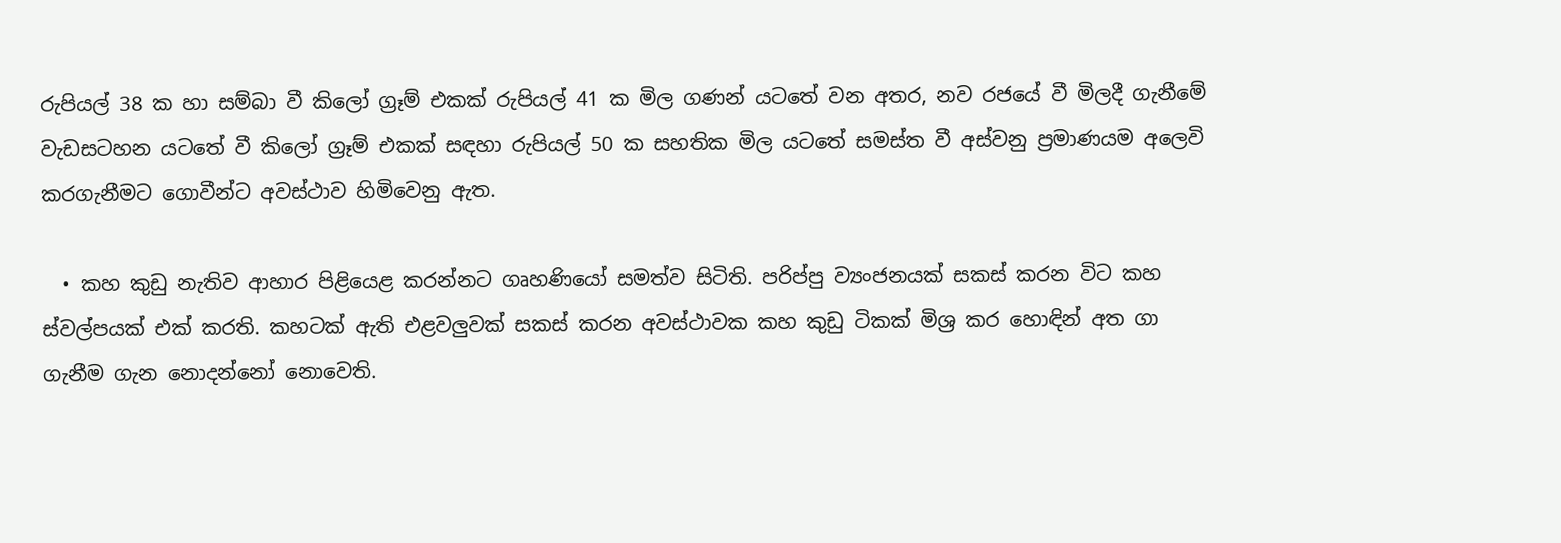රුපියල් 38 ක හා සම්බා වී කිලෝ ග්‍රෑම් එකක් රුපියල් 41 ක මිල ගණන් යටතේ වන අතර, නව රජයේ වී මිලදී ගැනීමේ වැඩසටහන යටතේ වී කිලෝ ග්‍රෑම් එකක් සඳහා රුපියල් 50 ක සහතික මිල යටතේ සමස්ත වී අස්වනු ප්‍රමාණයම අලෙවි කරගැනීමට ගොවීන්ට අවස්ථාව හිමිවෙනු ඇත.

  • කහ කුඩු නැතිව ආහාර පිළියෙළ කරන්නට ගෘහණියෝ සමත්ව සිටිති. පරිප්පු ව්‍යංජනයක් සකස් කරන විට කහ ස්වල්පයක් එක් කරති. කහටක් ඇති එළවලුවක් සකස් කරන අවස්ථාවක කහ කුඩු ටිකක් මිශ්‍ර කර හොඳින් අත ගා ගැනීම ගැන නොදන්නෝ නොවෙති.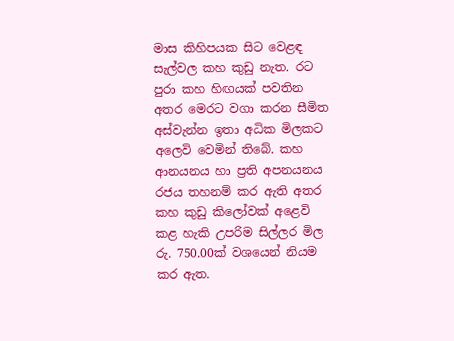මාස කිහිපයක සිට වෙළඳ සැල්වල කහ කුඩු නැත. රට පුරා කහ හිඟයක් පවතින අතර මෙරට වගා කරන සීමිත අස්වැන්න ඉතා අධික මිලකට අලෙවි වෙමින් තිබේ. කහ ආනයනය හා ප්‍රති අපනයනය රජය තහනම් කර ඇති අතර කහ කුඩු කිලෝවක් අළෙවි කළ හැකි උපරිම සිල්ලර මිල රු. 750.00ක් වශයෙන් නියම කර ඇත.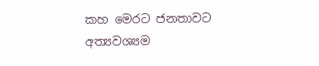කහ මෙරට ජනතාවට අත්‍යවශ්‍යම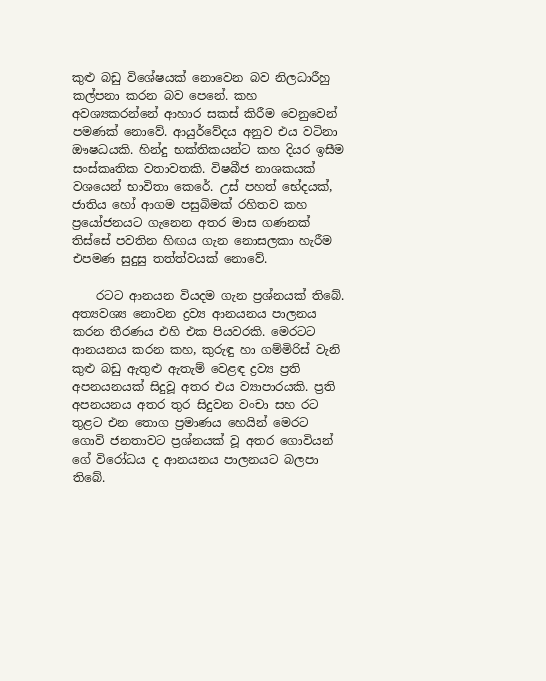කුළු බඩු විශේෂයක් නොවෙන බව නිලධාරීහු කල්පනා කරන බව පෙනේ. කහ අවශ්‍යකරන්නේ ආහාර සකස් කිරීම වෙනුවෙන් පමණක් නොවේ. ආයුර්වේදය අනුව එය වටිනා ඖෂධයකි. හින්දු භක්තිකයන්ට කහ දියර ඉසීම සංස්කෘතික වතාවතකි. විෂබීජ නාශකයක් වශයෙන් භාවිතා කෙරේ. උස් පහත් භේදයක්, ජාතිය හෝ ආගම පසුබිමක් රහිතව කහ ප්‍රයෝජනයට ගැනෙන අතර මාස ගණනක් තිස්සේ පවතින හිඟය ගැන නොසලකා හැරීම එපමණ සුදුසු තත්ත්වයක් නොවේ.

    රටට ආනයන වියදම ගැන ප්‍රශ්නයක් තිබේ. අත්‍යවශ්‍ය නොවන ද්‍රව්‍ය ආනයනය පාලනය කරන තීරණය එහි එක පියවරකි. මෙරටට ආනයනය කරන කහ, කුරුඳු හා ගම්මිරිස් වැනි කුළු බඩු ඇතුළු ඇතැම් වෙළඳ ද්‍රව්‍ය ප්‍රති අපනයනයක් සිදුවූ අතර එය ව්‍යාපාරයකි. ප්‍රති අපනයනය අතර තුර සිදුවන වංචා සහ රට තුළට එන තොග ප්‍රමාණය හෙයින් මෙරට ගොවි ජනතාවට ප්‍රශ්නයක් වූ අතර ගොවියන් ගේ විරෝධය ද ආනයනය පාලනයට බලපා තිබේ.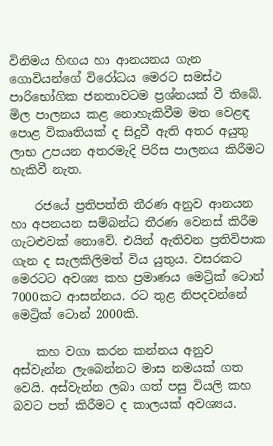විනිමය හිඟය හා ආනයනය ගැන ගොවියන්ගේ විරෝධය මෙරට සමස්ථ පාරිභෝගික ජනතාවටම ප්‍රශ්නයක් වී තිබේ. මිල පාලනය කළ නොහැකිවීම මත වෙළඳ පොළ විකෘතියක් ද සිදුවී ඇති අතර අයුතු ලාභ උපයන අතරමැදි පිරිස පාලනය කිරීමට හැකිවී නැත.

    රජයේ ප්‍රතිපත්ති තීරණ අනුව ආනයන හා අපනයන සම්බන්ධ තීරණ වෙනස් කිරීම ගැටළුවක් නොවේ. එයින් ඇතිවන ප්‍රතිවිපාක ගැන ද සැලකිලිමත් විය යුතුය. වසරකට මෙරටට අවශ්‍ය කහ ප්‍රමාණය මෙට්‍රික් ටොන් 7000කට ආසන්නය. රට තුළ නිපදවන්නේ මෙට්‍රික් ටොන් 2000කි.

    කහ වගා කරන කන්නය අනුව අස්වැන්න ලැබෙන්නට මාස නමයක් ගත වෙයි. අස්වැන්න ලබා ගත් පසු වියලි කහ බවට පත් කිරීමට ද කාලයක් අවශ්‍යය.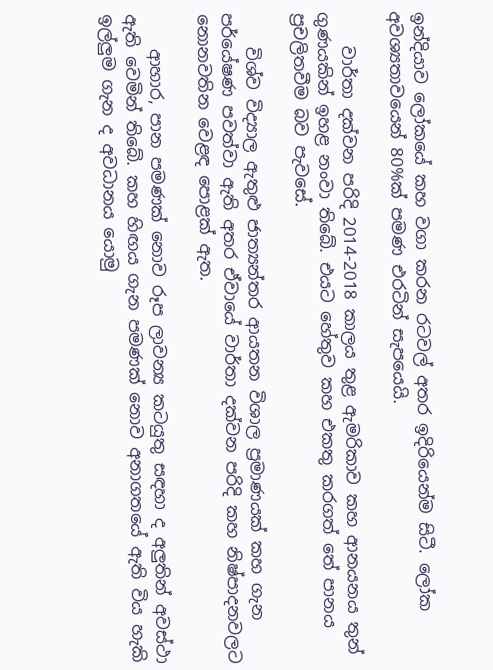ඉන්දියාව ලෝකයේ කහ වගා කරන රටවල් අතර ඉදිරියෙන්ම සිටී. ලෝක අවශ්‍යතාවයෙන් 80%ක් පමණ එරටින් සැපයෙයි.

    වාර්තා දක්වන පරිදි 2014-2018 කාලය තුළ ඇමරිකාව කහ ආනයනය තුන් ගුණයකින් ඉහළ නංවා තිබේ. එයට හේතුව කහ එකතු කරගත් තේ පානය ප්‍රචලිතවීම බව පැවසේ.

    විශ්ව විද්‍යාල ඇතුළු ජාත්‍යන්තර ආයතන විශාල ප්‍රමාණයක් කහ ගැන පර්යේෂණ පවත්වා ඇති අතර ඒවායේ වාර්තා දක්වන පරිදි කහ නිෂ්පාදනවලට නොනවතින වෙළඳ පොළක් ඇත.

    ආහාර, පාන පමණක් නොව රූප ලාවන්‍ය කටයුතු සඳහා ද අලුතින් අවස්ථා ඇති වෙමින් තිබේ. කහ හිඟය ගැන පමණක් නොව අනාගතයේ ඇති විය හැකි ඉල්ලුම ගැන ද අවධානය යොමු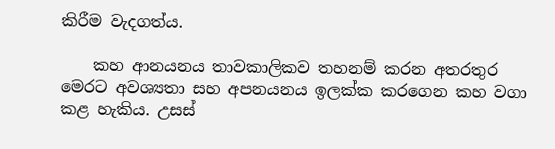කිරීම වැදගත්ය.

    කහ ආනයනය තාවකාලිකව තහනම් කරන අතරතුර මෙරට අවශ්‍යතා සහ අපනයනය ඉලක්ක කරගෙන කහ වගා කළ හැකිය. උසස්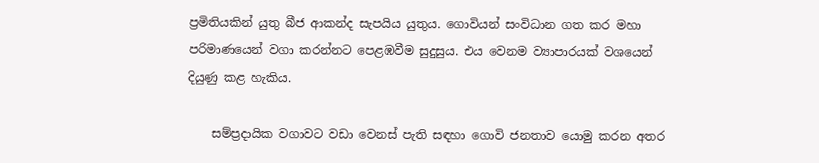ප්‍රමිතියකින් යුතු බීජ ආකන්ද සැපයිය යුතුය. ගොවියන් සංවිධාන ගත කර මහා පරිමාණයෙන් වගා කරන්නට පෙළඹවීම සුදුසුය. එය වෙනම ව්‍යාපාරයක් වශයෙන් දියුණු කළ හැකිය.

    සම්ප්‍රදායික වගාවට වඩා වෙනස් පැති සඳහා ගොවි ජනතාව යොමු කරන අතර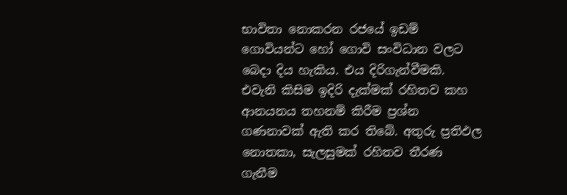භාවිතා නොකරන රජයේ ඉඩම් ගොවියන්ට හෝ ගොවි සංවිධාන වලට බෙදා දිය හැකිය. එය දිරිගැන්වීමකි. එවැනි කිසිම ඉදිරි දැක්මක් රහිතව කහ ආනයනය තහනම් කිරීම ප්‍රශ්න ගණනාවක් ඇති කර තිබේ. අතුරු ප්‍රතිඵල නොතකා, සැලසුමක් රහිතව තීරණ ගැනීම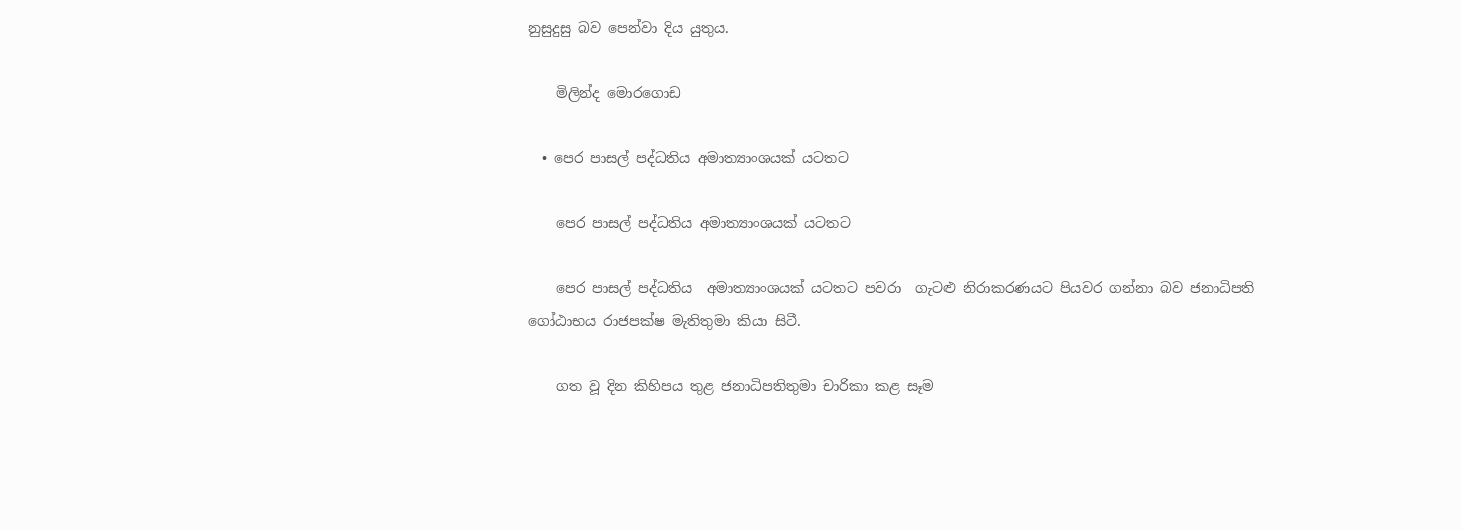නුසුදුසු බව පෙන්වා දිය යුතුය.

    මිලින්ද මොරගොඩ

  • පෙර පාසල් පද්ධතිය අමාත්‍යාංශයක් යටතට

    පෙර පාසල් පද්ධතිය අමාත්‍යාංශයක් යටතට

    පෙර පාසල් පද්ධතිය  අමාත්‍යාංශයක් යටතට පවරා  ගැටළු නිරාකරණයට පියවර ගන්නා බව ජනාධිපති ගෝඨාභය රාජපක්ෂ මැතිතුමා කියා සිටී.

    ගත වූ දින කිහිපය තුළ ජනාධිපතිතුමා චාරිකා කළ සෑම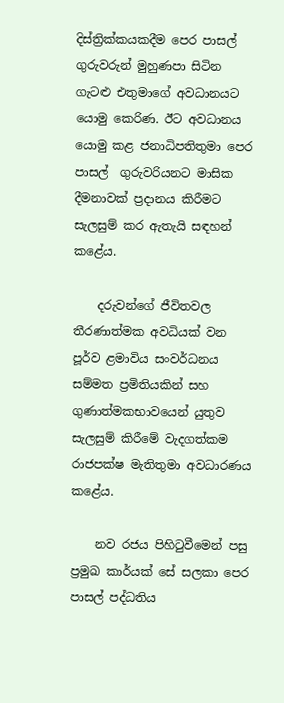දිස්ත්‍රික්කයකදීම පෙර පාසල් ගුරුවරුන් මුහුණපා සිටින ගැටළු එතුමාගේ අවධානයට යොමු කෙරිණ. ඊට අවධානය යොමු කළ ජනාධිපතිතුමා පෙර පාසල්  ගුරුවරියනට මාසික දීමනාවක් ප්‍රදානය කිරීමට සැලසුම් කර ඇතැයි සඳහන් කළේය.

    දරුවන්ගේ ජීවිතවල තීරණාත්මක අවධියක් වන පූර්ව ළමාවිය සංවර්ධනය සම්මත ප්‍රමිතියකින් සහ ගුණාත්මකභාවයෙන් යුතුව සැලසුම් කිරීමේ වැදගත්කම රාජපක්ෂ මැතිතුමා අවධාරණය කළේය.

    නව රජය පිහිටුවීමෙන් පසු ප්‍රමුඛ කාර්යක් සේ සලකා පෙර පාසල් පද්ධතිය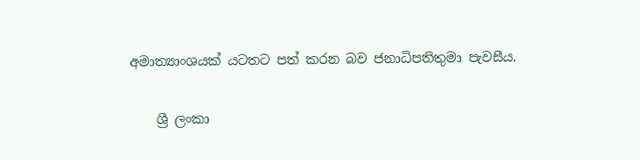අමාත්‍යාංශයක් යටතට පත් කරන බව ජනාධිපතිතුමා පැවසීය.

    ශ්‍රී ලංකා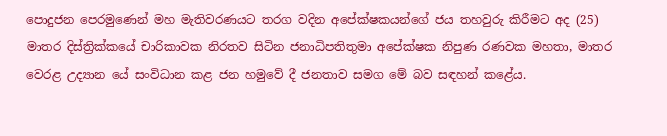පොදුජන පෙරමුණෙන් මහ මැතිවරණයට තරග වදින අපේක්ෂකයන්ගේ ජය තහවුරු කිරීමට අද (25) මාතර දිස්ත්‍රික්කයේ චාරිකාවක නිරතව සිටින ජනාධිපතිතුමා අපේක්ෂක නිපුණ රණවක මහතා, මාතර වෙරළ උද්‍යාන යේ සංවිධාන කළ ජන හමුවේ දී ජනතාව සමග මේ බව සඳහන් කළේය.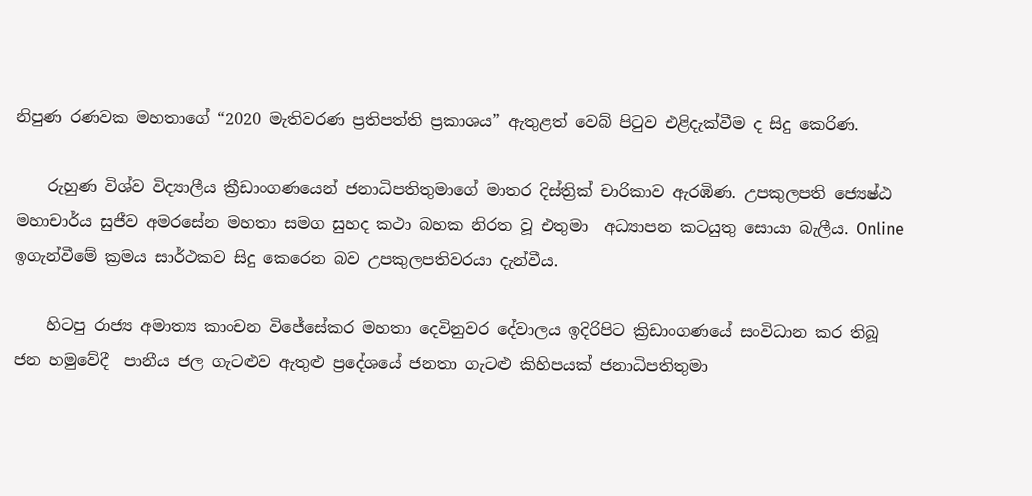නිපුණ රණවක මහතාගේ “2020 මැතිවරණ ප්‍රතිපත්ති ප්‍රකාශය” ඇතුළත් වෙබ් පිටුව එළිදැක්වීම ද සිදු කෙරිණ.

    රුහුණ විශ්ව විද්‍යාලීය ක්‍රීඩාංගණයෙන් ජනාධිපතිතුමාගේ මාතර දිස්ත්‍රික් චාරිකාව ඇරඹිණ. උපකුලපති ජ්‍යෙෂ්ඨ මහාචාර්ය සුජීව අමරසේන මහතා සමග සුහද කථා බහක නිරත වූ එතුමා  අධ්‍යාපන කටයුතු සොයා බැලීය. Online ඉගැන්වීමේ ක්‍රමය සාර්ථකව සිදු කෙරෙන බව උපකුලපතිවරයා දැන්වීය.

    හිටපු රාජ්‍ය අමාත්‍ය කාංචන විජේසේකර මහතා දෙවිනුවර දේවාලය ඉදිරිපිට ක්‍රිඩාංගණයේ සංවිධාන කර තිබූ ජන හමුවේදී  පානීය ජල ගැටළුව ඇතුළු ප්‍රදේශයේ ජනතා ගැටළු කිහිපයක් ජනාධිපතිතුමා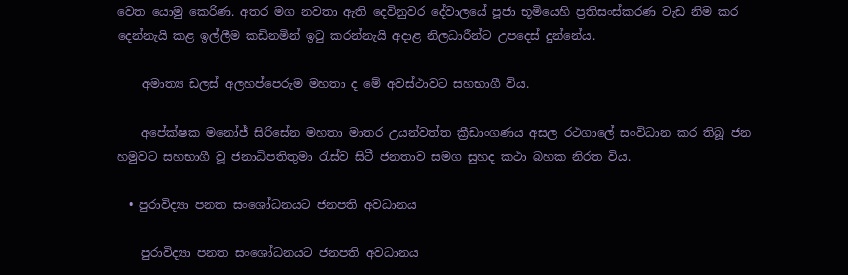වෙත යොමු කෙරිණ. අතර මග නවතා ඇති දෙවිනුවර දේවාලයේ පූජා භූමියෙහි ප්‍රතිසංස්කරණ වැඩ නිම කර දෙන්නැයි කළ ඉල්ලීම කඩිනමින් ඉටු කරන්නැයි අදාළ නිලධාරීන්ට උපදෙස් දුන්නේය.

    අමාත්‍ය ඩලස් අලහප්පෙරුම මහතා ද මේ අවස්ථාවට සහභාගී විය.

    අපේක්ෂක මනෝජ් සිරිසේන මහතා මාතර උයන්වත්ත ක්‍රීඩාංගණය අසල රථගාලේ සංවිධාන කර තිබූ ජන හමුවට සහභාගී වූ ජනාධිපතිතුමා රැස්ව සිටී ජනතාව සමග සුහද කථා බහක නිරත විය.

  • පුරාවිද්‍යා පනත සංශෝධනයට ජනපති අවධානය

    පුරාවිද්‍යා පනත සංශෝධනයට ජනපති අවධානය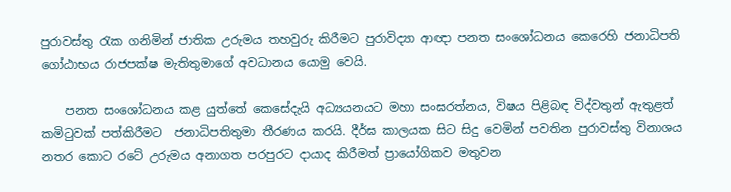පුරාවස්තු රැක ගනිමින් ජාතික උරුමය තහවුරු කිරීමට පුරාවිද්‍යා ආඥා පනත සංශෝධනය කෙරෙහි ජනාධිපති ගෝඨාභය රාජපක්ෂ මැතිතුමාගේ අවධානය යොමු වෙයි.

    පනත සංශෝධනය කළ යුත්තේ කෙසේදැයි අධ්‍යයනයට මහා සංඝරත්නය, විෂය පිළිබඳ විද්වතුන් ඇතුළත් කමිටුවක් පත්කිරීමට  ජනාධිපතිතුමා තීරණය කරයි. දීර්ඝ කාලයක සිට සිදු වෙමින් පවතින පුරාවස්තු විනාශය නතර කොට රටේ උරුමය අනාගත පරපුරට දායාද කිරීමත් ප්‍රායෝගිකව මතුවන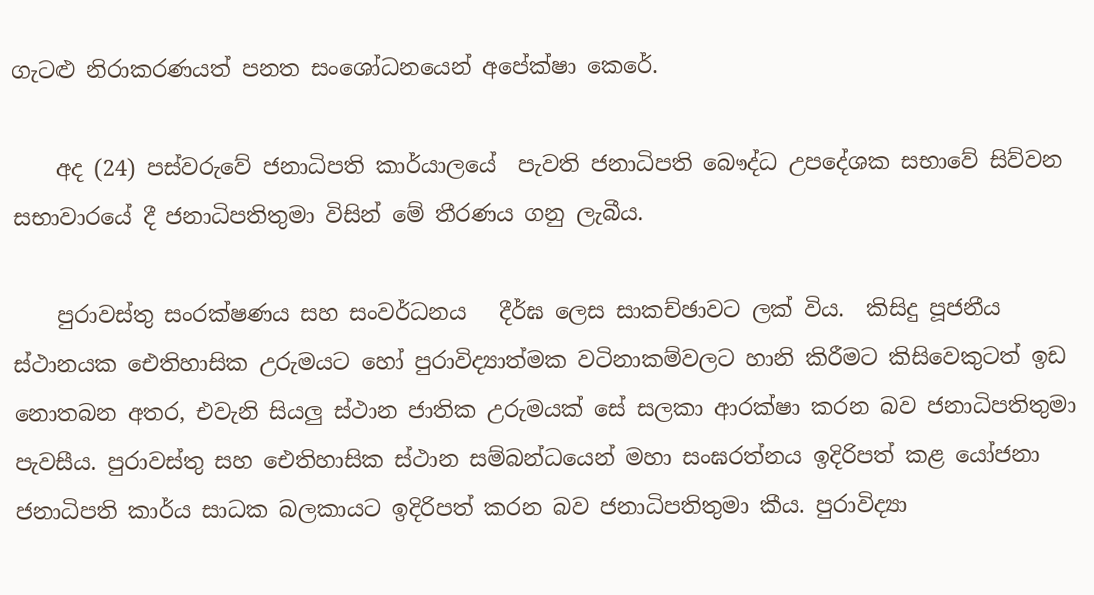ගැටළු නිරාකරණයත් පනත සංශෝධනයෙන් අපේක්ෂා කෙරේ.

    අද (24) පස්වරුවේ ජනාධිපති කාර්යාලයේ  පැවති ජනාධිපති බෞද්ධ උපදේශක සභාවේ සිව්වන සභාවාරයේ දී ජනාධිපතිතුමා විසින් මේ තීරණය ගනු ලැබීය.

    පුරාවස්තු සංරක්ෂණය සහ සංවර්ධනය   දීර්ඝ ලෙස සාකච්ඡාවට ලක් විය.  කිසිදු පූජනීය ස්ථානයක ඓතිහාසික උරුමයට හෝ පුරාවිද්‍යාත්මක වටිනාකම්වලට හානි කිරීමට කිසිවෙකුටත් ඉඩ නොතබන අතර, එවැනි සියලු ස්ථාන ජාතික උරුමයක් සේ සලකා ආරක්ෂා කරන බව ජනාධිපතිතුමා පැවසීය. පුරාවස්තු සහ ඓතිහාසික ස්ථාන සම්බන්ධයෙන් මහා සංඝරත්නය ඉදිරිපත් කළ යෝජනා ජනාධිපති කාර්ය සාධක බලකායට ඉදිරිපත් කරන බව ජනාධිපතිතුමා කීය. පුරාවිද්‍යා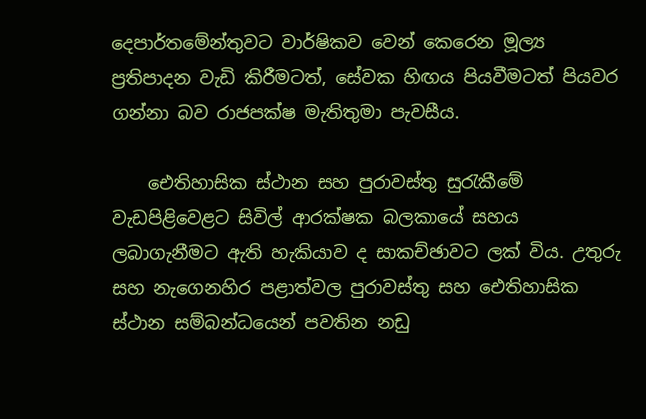දෙපාර්තමේන්තුවට වාර්ෂිකව වෙන් කෙරෙන මූල්‍ය ප්‍රතිපාදන වැඩි කිරීමටත්, සේවක හිඟය පියවීමටත් පියවර ගන්නා බව රාජපක්ෂ මැතිතුමා පැවසීය.

    ඓතිහාසික ස්ථාන සහ පුරාවස්තු සුරැකීමේ වැඩපිළිවෙළට සිවිල් ආරක්ෂක බලකායේ සහය ලබාගැනීමට ඇති හැකියාව ද සාකච්ඡාවට ලක් විය. උතුරු සහ නැගෙනහිර පළාත්වල පුරාවස්තු සහ ඓතිහාසික ස්ථාන සම්බන්ධයෙන් පවතින නඩු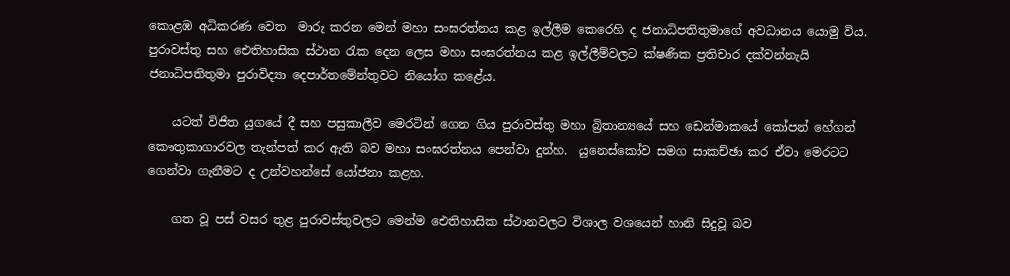කොළඹ අධිකරණ වෙත  මාරු කරන මෙන් මහා සංඝරත්නය කළ ඉල්ලීම කෙරෙහි ද ජනාධිපතිතුමාගේ අවධානය යොමු විය. පුරාවස්තු සහ ඓතිහාසික ස්ථාන රැක දෙන ලෙස මහා සංඝරත්නය කළ ඉල්ලීම්වලට ක්ෂණික ප්‍රතිචාර දක්වන්නැයි ජනාධිපතිතුමා පුරාවිද්‍යා දෙපාර්තමේන්තුවට නියෝග කළේය.

    යටත් විජිත යුගයේ දී සහ පසුකාලීව මෙරටින් ගෙන ගිය පුරාවස්තු මහා බ්‍රිතාන්‍යයේ සහ ඩෙන්මාකයේ කෝපන් හේගන් කෞතුකාගාරවල තැන්පත් කර ඇති බව මහා සංඝරත්නය පෙන්වා දුන්හ.  යුනෙස්කෝව සමග සාකච්ඡා කර ඒවා මෙරටට ගෙන්වා ගැනීමට ද උන්වහන්සේ යෝජනා කළහ.

    ගත වූ පස් වසර තුළ පුරාවස්තුවලට මෙන්ම ඓතිහාසික ස්ථානවලට විශාල වශයෙන් හානි සිදුවූ බව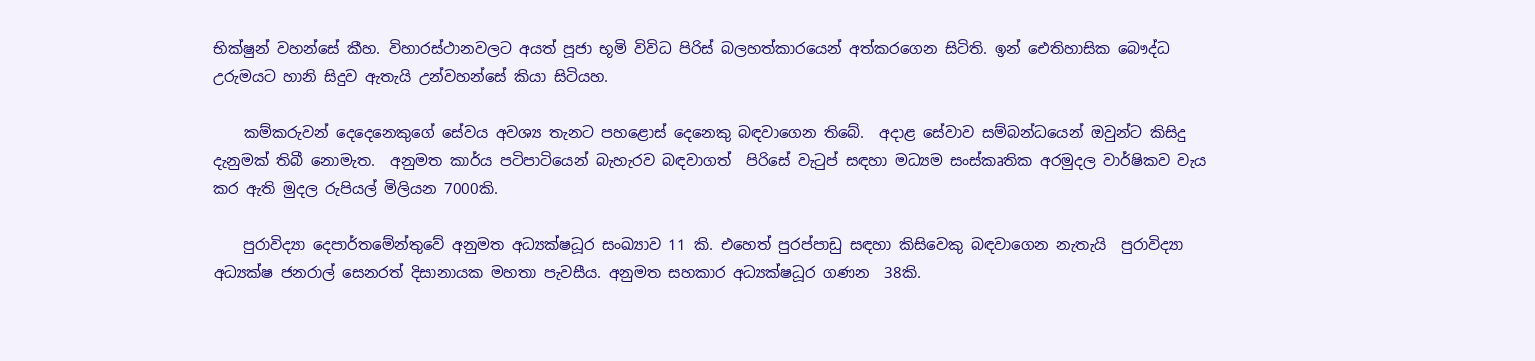භික්ෂුන් වහන්සේ කීහ. විහාරස්ථානවලට අයත් පූජා භූමි විවිධ පිරිස් බලහත්කාරයෙන් අත්කරගෙන සිටිති. ඉන් ඓතිහාසික බෞද්ධ උරුමයට හානි සිදුව ඇතැයි උන්වහන්සේ කියා සිටියහ.

    කම්කරුවන් දෙදෙනෙකුගේ සේවය අවශ්‍ය තැනට පහළොස් දෙනෙකු බඳවාගෙන තිබේ.  අදාළ සේවාව සම්බන්ධයෙන් ඔවුන්ට කිසිදු දැනුමක් තිබී නොමැත.  අනුමත කාර්ය පටිපාටියෙන් බැහැරව බඳවාගත්  පිරිසේ වැටුප් සඳහා මධ්‍යම සංස්කෘතික අරමුදල වාර්ෂිකව වැය කර ඇති මුදල රුපියල් මිලියන 7000කි.

    පුරාවිද්‍යා දෙපාර්තමේන්තුවේ අනුමත අධ්‍යක්ෂධූර සංඛ්‍යාව 11 කි. එහෙත් පුරප්පාඩු සඳහා කිසිවෙකු බඳවාගෙන නැතැයි  පුරාවිද්‍යා අධ්‍යක්ෂ ජනරාල් සෙනරත් දිසානායක මහතා පැවසීය. අනුමත සහකාර අධ්‍යක්ෂධූර ගණන  38කි.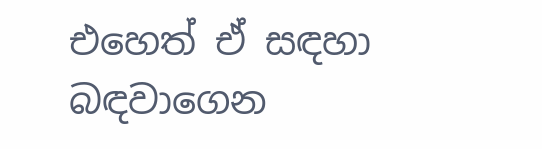එහෙත් ඒ සඳහා බඳවාගෙන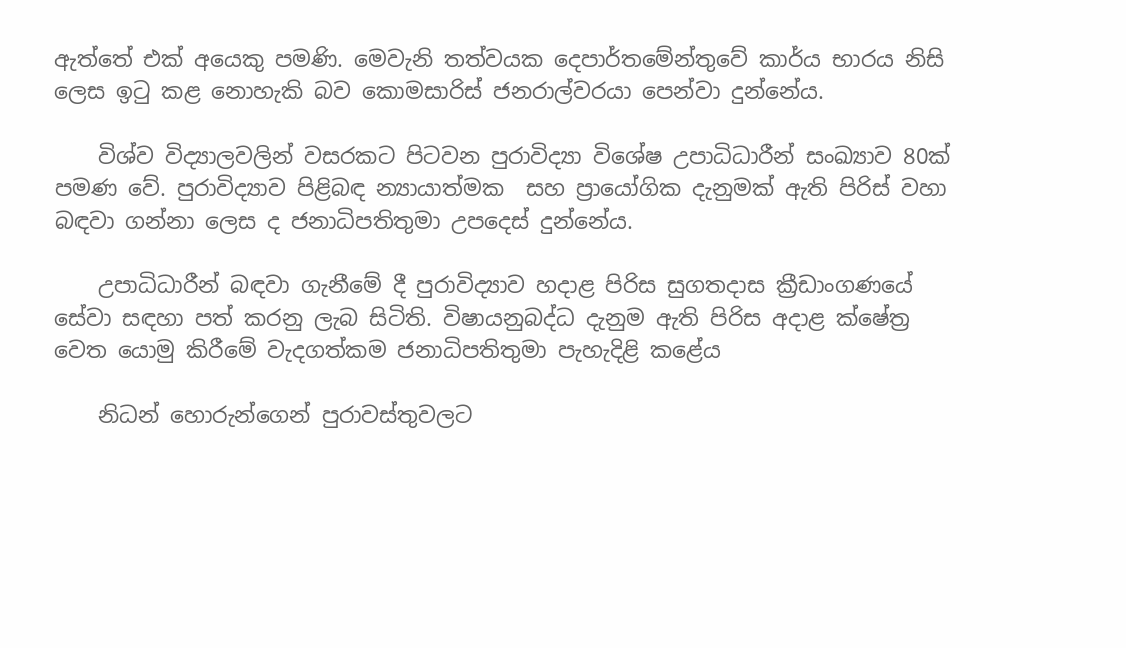ඇත්තේ එක් අයෙකු පමණි. මෙවැනි තත්වයක දෙපාර්තමේන්තුවේ කාර්ය භාරය නිසි ලෙස ඉටු කළ නොහැකි බව කොමසාරිස් ජනරාල්වරයා පෙන්වා දුන්නේය.

    විශ්ව විද්‍යාලවලින් වසරකට පිටවන පුරාවිද්‍යා විශේෂ උපාධිධාරීන් සංඛ්‍යාව 80ක් පමණ වේ. පුරාවිද්‍යාව පිළිබඳ න්‍යායාත්මක  සහ ප්‍රායෝගික දැනුමක් ඇති පිරිස් වහා බඳවා ගන්නා ලෙස ද ජනාධිපතිතුමා උපදෙස් දුන්නේය.

    උපාධිධාරීන් බඳවා ගැනීමේ දී පුරාවිද්‍යාව හදාළ පිරිස සුගතදාස ක්‍රීඩාංගණයේ සේවා සඳහා පත් කරනු ලැබ සිටිති. විෂායනුබද්ධ දැනුම ඇති පිරිස අදාළ ක්ෂේත්‍ර වෙත යොමු කිරීමේ වැදගත්කම ජනාධිපතිතුමා පැහැදිළි කළේය

    නිධන් හොරුන්ගෙන් පුරාවස්තුවලට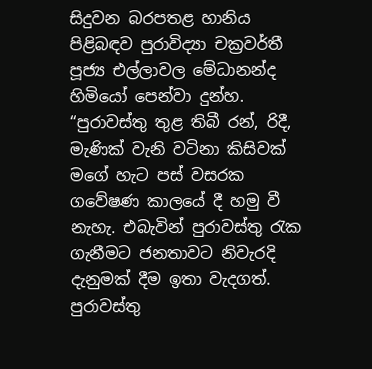සිදුවන බරපතළ හානිය පිළිබඳව පුරාවිද්‍යා චක්‍රවර්තී පූජ්‍ය එල්ලාවල මේධානන්ද හිමියෝ පෙන්වා දුන්හ.  “පුරාවස්තු තුළ තිබී රන්, රිදී, මැණික් වැනි වටිනා කිසිවක් මගේ හැට පස් වසරක ගවේෂණ කාලයේ දී හමු වී නැහැ. එබැවින් පුරාවස්තු රැක ගැනීමට ජනතාවට නිවැරදි දැනුමක් දීම ඉතා වැදගත්. පුරාවස්තු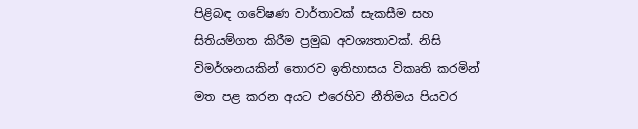පිළිබඳ ගවේෂණ වාර්තාවක් සැකසීම සහ සිතියම්ගත කිරීම ප්‍රමුඛ අවශ්‍යතාවක්. නිසි විමර්ශනයකින් තොරව ඉතිහාසය විකෘති කරමින් මත පළ කරන අයට එරෙහිව නීතිමය පියවර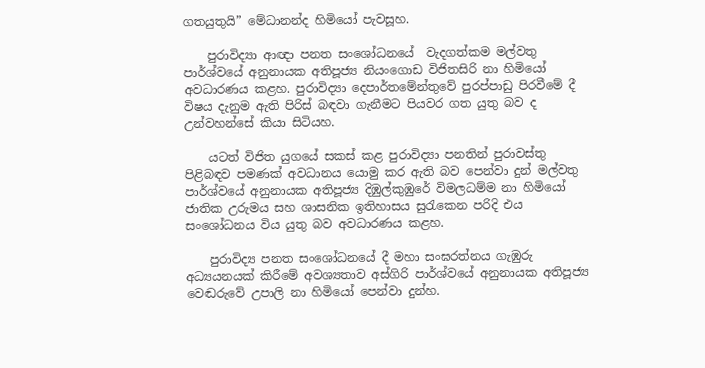ගතයුතුයි” මේධානන්ද හිමියෝ පැවසූහ.

    පුරාවිද්‍යා ආඥා පනත සංශෝධනයේ  වැදගත්කම මල්වතු පාර්ශ්වයේ අනුනායක අතිපූජ්‍ය නියංගොඩ විජිතසිරි නා හිමියෝ අවධාරණය කළහ. පුරාවිද්‍යා දෙපාර්තමේන්තුවේ පුරප්පාඩු පිරවීමේ දී විෂය දැනුම ඇති පිරිස් බඳවා ගැනීමට පියවර ගත යුතු බව ද උන්වහන්සේ කියා සිටියහ.

    යටත් විජිත යුගයේ සකස් කළ පුරාවිද්‍යා පනතින් පුරාවස්තු පිළිබඳව පමණක් අවධානය යොමු කර ඇති බව පෙන්වා දුන් මල්වතු පාර්ශ්වයේ අනුනායක අතිපූජ්‍ය දිඹුල්කුඹුරේ විමලධම්ම නා හිමියෝ  ජාතික උරුමය සහ ශාසනික ඉතිහාසය සුරැකෙන පරිදි එය සංශෝධනය විය යුතු බව අවධාරණය කළහ.

    පුරාවිද්‍ය පනත සංශෝධනයේ දී මහා සංඝරත්නය ගැඹුරු අධ්‍යයනයක් කිරීමේ අවශ්‍යතාව අස්ගිරි පාර්ශ්වයේ අනුනායක අතිපූජ්‍ය වෙඬරුවේ උපාලි නා හිමියෝ පෙන්වා දුන්හ.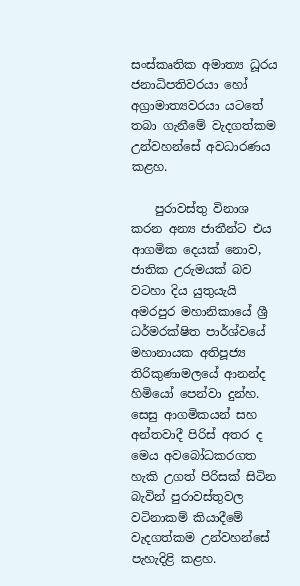සංස්කෘතික අමාත්‍ය ධූරය ජනාධිපතිවරයා හෝ අග්‍රාමාත්‍යවරයා යටතේ තබා ගැනීමේ වැදගත්කම උන්වහන්සේ අවධාරණය කළහ.

    පුරාවස්තු විනාශ කරන අන්‍ය ජාතීන්ට එය ආගමික දෙයක් නොව, ජාතික උරුමයක් බව වටහා දිය යුතුයැයි  අමරපුර මහානිකායේ ශ්‍රී ධර්මරක්ෂිත පාර්ශ්වයේ මහානායක අතිපූජ්‍ය තිරිකුණාමලයේ ආනන්ද හිමියෝ පෙන්වා දුන්හ. සෙසු ආගමිකයන් සහ අන්තවාදී පිරිස් අතර ද මෙය අවබෝධකරගත හැකි උගත් පිරිසක් සිටින බැවින් පුරාවස්තුවල වටිනාකම් කියාදීමේ වැදගත්කම උන්වහන්සේ පැහැදිළි කළහ.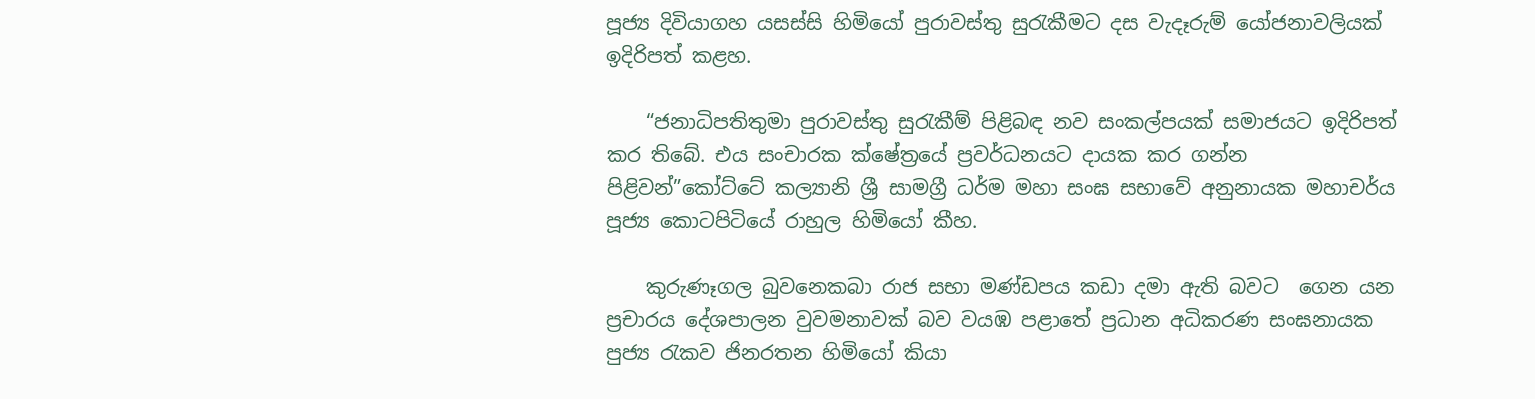පූජ්‍ය දිවියාගහ යසස්සි හිමියෝ පුරාවස්තු සුරැකීමට දස වැදෑරුම් යෝජනාවලියක් ඉදිරිපත් කළහ.

    “ජනාධිපතිතුමා පුරාවස්තු සුරැකීම් පිළිබඳ නව සංකල්පයක් සමාජයට ඉදිරිපත් කර තිබේ. එය සංචාරක ක්ෂේත්‍රයේ ප්‍රවර්ධනයට දායක කර ගන්න පිළිවන්”කෝට්ටේ කල්‍යානි ශ්‍රී සාමග්‍රී ධර්ම මහා සංඝ සභාවේ අනුනායක මහාචර්ය පූජ්‍ය කොටපිටියේ රාහුල හිමියෝ කීහ.

    කුරුණෑගල බුවනෙකබා රාජ සභා මණ්ඩපය කඩා දමා ඇති බවට  ගෙන යන ප්‍රචාරය දේශපාලන වුවමනාවක් බව වයඹ පළාතේ ප්‍රධාන අධිකරණ සංඝනායක පුජ්‍ය රැකව ජිනරතන හිමියෝ කියා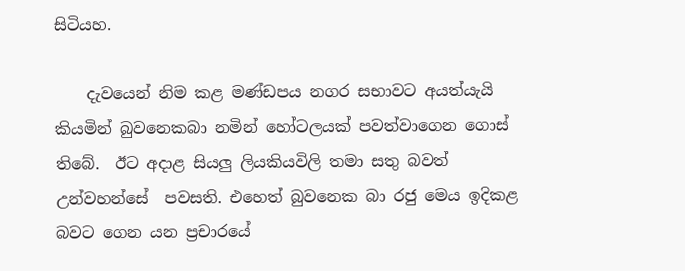සිටියහ.

    දැවයෙන් නිම කළ මණ්ඩපය නගර සභාවට අයත්යැයි කියමින් බුවනෙකබා නමින් හෝටලයක් පවත්වාගෙන ගොස් තිබේ.  ඊට අදාළ සියලු ලියකියවිලි තමා සතු බවත් උන්වහන්සේ  පවසති. එහෙත් බුවනෙක බා රජු මෙය ඉදිකළ බවට ගෙන යන ප්‍රචාරයේ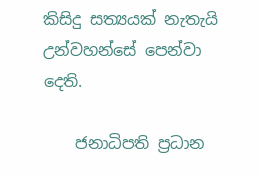කිසිදු සත්‍යයක් නැතැයි උන්වහන්සේ පෙන්වා දෙති.

    ජනාධිපති ප්‍රධාන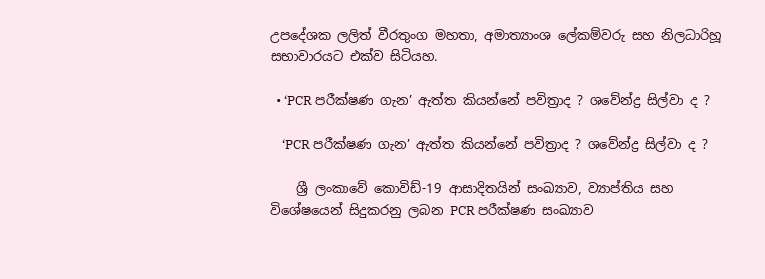උපදේශක ලලිත් වීරතුංග මහතා, අමාත්‍යාංශ ලේකම්වරු සහ නිලධාරිහූ සභාවාරයට එක්ව සිටියහ.

  • ‘PCR පරීක්ෂණ ගැන’ ඇත්ත කියන්නේ පවිත්‍රාද ? ශවේන්ද්‍ර සිල්වා ද ?

    ‘PCR පරීක්ෂණ ගැන’ ඇත්ත කියන්නේ පවිත්‍රාද ? ශවේන්ද්‍ර සිල්වා ද ?

    ශ්‍රී ලංකාවේ කොවිඩ්-19 ආසාදිතයින් සංඛ්‍යාව, ව්‍යාප්තිය සහ විශේෂයෙන් සිදුකරනු ලබන PCR පරීක්ෂණ සංඛ්‍යාව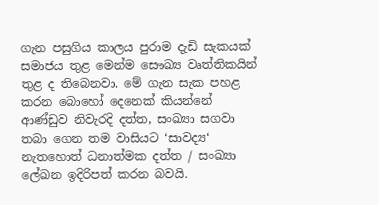ගැන පසුගිය කාලය පුරාම දැඩි සැකයක් සමාජය තුළ මෙන්ම සෞඛ්‍ය වෘත්තිකයින් තුළ ද තිබෙනවා. මේ ගැන සැක පහළ කරන බොහෝ දෙනෙක් කියන්නේ ආණ්ඩුව නිවැරදි දත්ත, සංඛ්‍යා සගවා තබා ගෙන තම වාසියට ‘සාවද්‍ය‘ නැතහොත් ධනාත්මක දත්ත / සංඛ්‍යා ලේඛන ඉදිරිපත් කරන බවයි.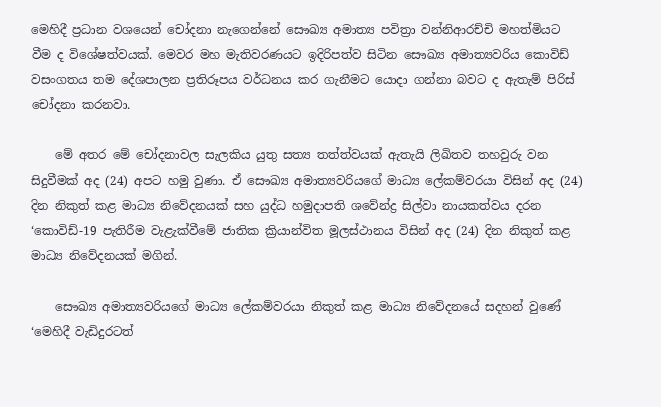මෙහිදී ප්‍රධාන වශයෙන් චෝදනා නැගෙන්නේ සෞඛ්‍ය අමාත්‍ය පවිත්‍රා වන්නිආරච්චි මහත්මියට වීම ද විශේෂත්වයක්. මෙවර මහ මැතිවරණයට ඉදිරිපත්ව සිටින සෞඛ්‍ය අමාත්‍යවරිය කොවිඩ් වසංගතය තම දේශපාලන ප්‍රතිරූපය වර්ධනය කර ගැනීමට යොදා ගන්නා බවට ද ඇතැම් පිරිස් චෝදනා කරනවා.

    මේ අතර මේ චෝදනාවල සැලකිය යුතු සත්‍ය තත්ත්වයක් ඇතැයි ලිඛිතව තහවුරු වන සිදුවීමක් අද (24) අපට හමු වුණා. ඒ සෞඛ්‍ය අමාත්‍යවරියගේ මාධ්‍ය ලේකම්වරයා විසින් අද (24) දින නිකුත් කළ මාධ්‍ය නිවේදනයක් සහ යුද්ධ හමුදාපති ශවේන්ද්‍ර සිල්වා නායකත්වය දරන ‘කොවිඩ්-19 පැතිරීම වැළැක්වීමේ ජාතික ක්‍රියාන්විත මූලස්ථානය විසින් අද (24) දින නිකුත් කළ මාධ්‍ය නිවේදනයක් මගින්.

    සෞඛ්‍ය අමාත්‍යවරියගේ මාධ්‍ය ලේකම්වරයා නිකුත් කළ මාධ්‍ය නිවේදනයේ සදහන් වුණේ ‘මෙහිදී වැඩිදුරටත්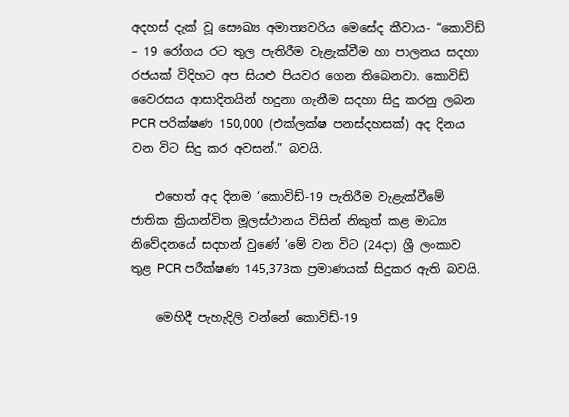අදහස් දැක් වූ සෞඛ්‍ය අමාත්‍යවරිය මෙසේද කීවාය- “කොවිඩ් – 19 රෝගය රට තුල පැතිරීම වැළැක්වීම හා පාලනය සදහා රජයක් විදිහට අප සියළු පියවර ගෙන තිබෙනවා. කොවිඩ් වෛරසය ආසාදිතයින් හදුනා ගැනීම සදහා සිදු කරනු ලබන PCR පරික්ෂණ 150,000 (එක්ලක්ෂ පනස්දහසක්) අද දිනය වන විට සිදු කර අවසන්.” බවයි.

    එහෙත් අද දිනම ‘කොවිඩ්-19 පැතිරීම වැළැක්වීමේ ජාතික ක්‍රියාන්විත මූලස්ථානය විසින් නිකුත් කළ මාධ්‍ය නිවේදනයේ සදහන් වුණේ ‘මේ වන විට (24දා) ශ්‍රී ලංකාව තුළ PCR පරීක්ෂණ 145,373ක ප්‍රමාණයක් සිදුකර ඇති බවයි.

    මෙහිදී පැහැදිලි වන්නේ කොවිඩ්-19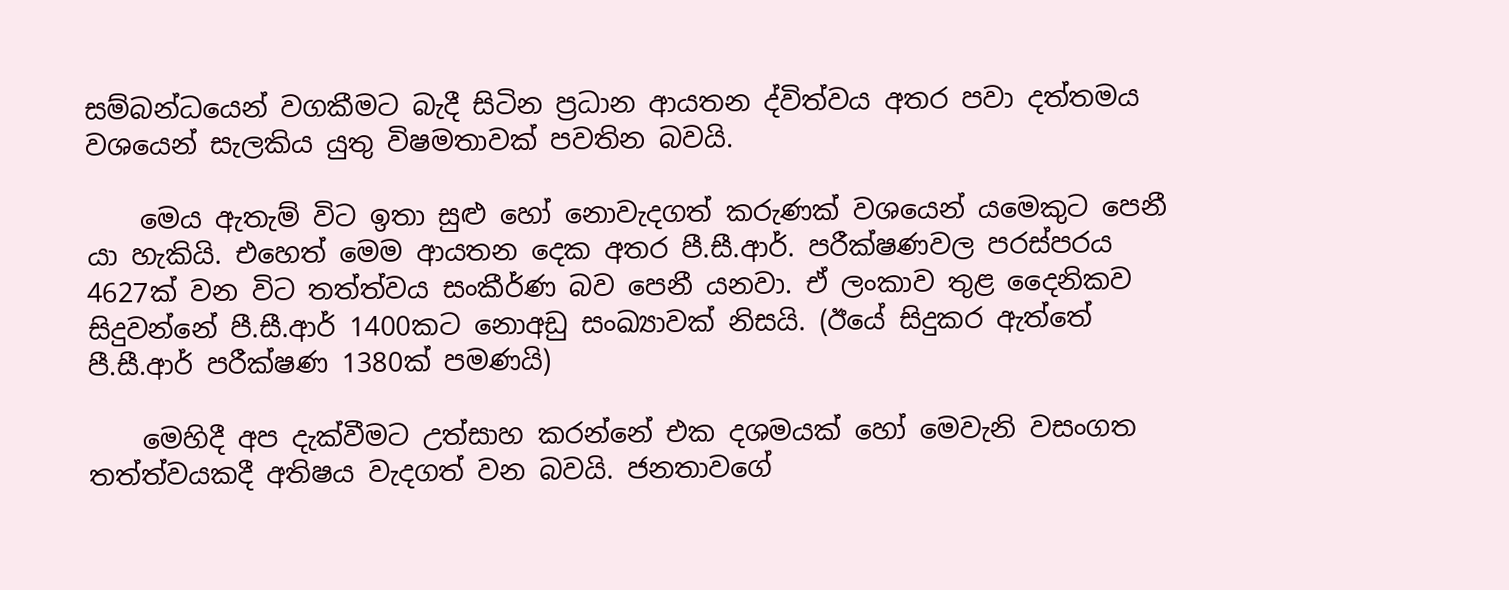සම්බන්ධයෙන් වගකීමට බැදී සිටින ප්‍රධාන ආයතන ද්විත්වය අතර පවා දත්තමය වශයෙන් සැලකිය යුතු විෂමතාවක් පවතින බවයි.

    මෙය ඇතැම් විට ඉතා සුළු හෝ නොවැදගත් කරුණක් වශයෙන් යමෙකුට පෙනී යා හැකියි. එහෙත් මෙම ආයතන දෙක අතර පී.සී.ආර්. පරීක්ෂණවල පරස්පරය 4627ක් වන විට තත්ත්වය සංකීර්ණ බව පෙනී යනවා. ඒ ලංකාව තුළ දෛනිකව සිදුවන්නේ පී.සී.ආර් 1400කට නොඅඩු සංඛ්‍යාවක් නිසයි. (ඊයේ සිදුකර ඇත්තේ පී.සී.ආර් පරීක්ෂණ 1380ක් පමණයි)

    මෙහිදී අප දැක්වීමට උත්සාහ කරන්නේ එක දශමයක් හෝ මෙවැනි වසංගත තත්ත්වයකදී අතිෂය වැදගත් වන බවයි. ජනතාවගේ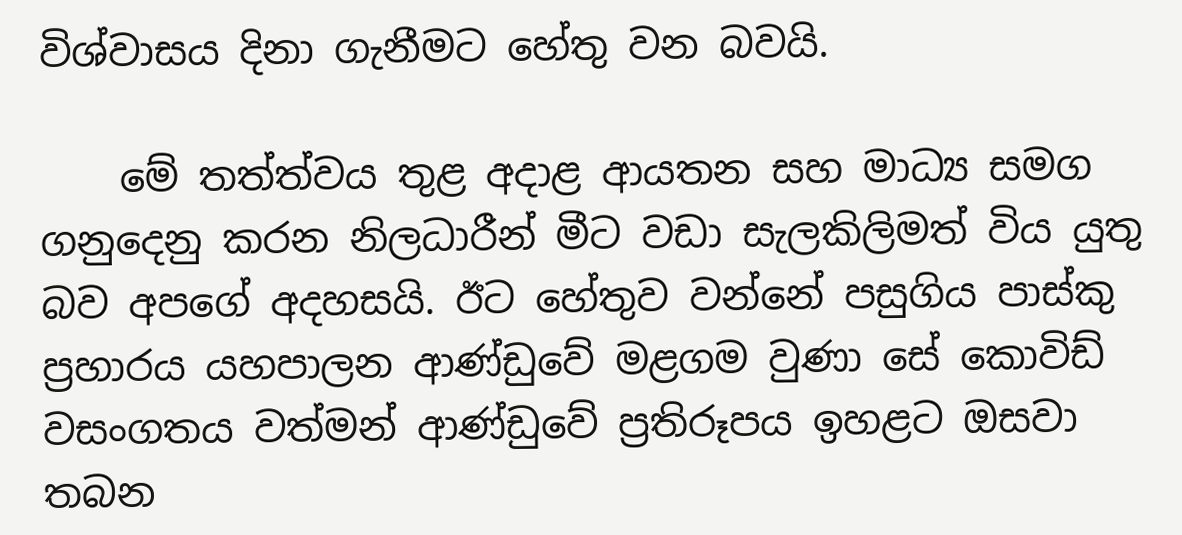විශ්වාසය දිනා ගැනීමට හේතු වන බවයි.

    මේ තත්ත්වය තුළ අදාළ ආයතන සහ මාධ්‍ය සමග ගනුදෙනු කරන නිලධාරීන් මීට වඩා සැලකිලිමත් විය යුතු බව අපගේ අදහසයි. ඊට හේතුව වන්නේ පසුගිය පාස්කු ප්‍රහාරය යහපාලන ආණ්ඩුවේ මළගම වුණා සේ කොවිඩ් වසංගතය වත්මන් ආණ්ඩුවේ ප්‍රතිරූපය ඉහළට ඔසවා තබන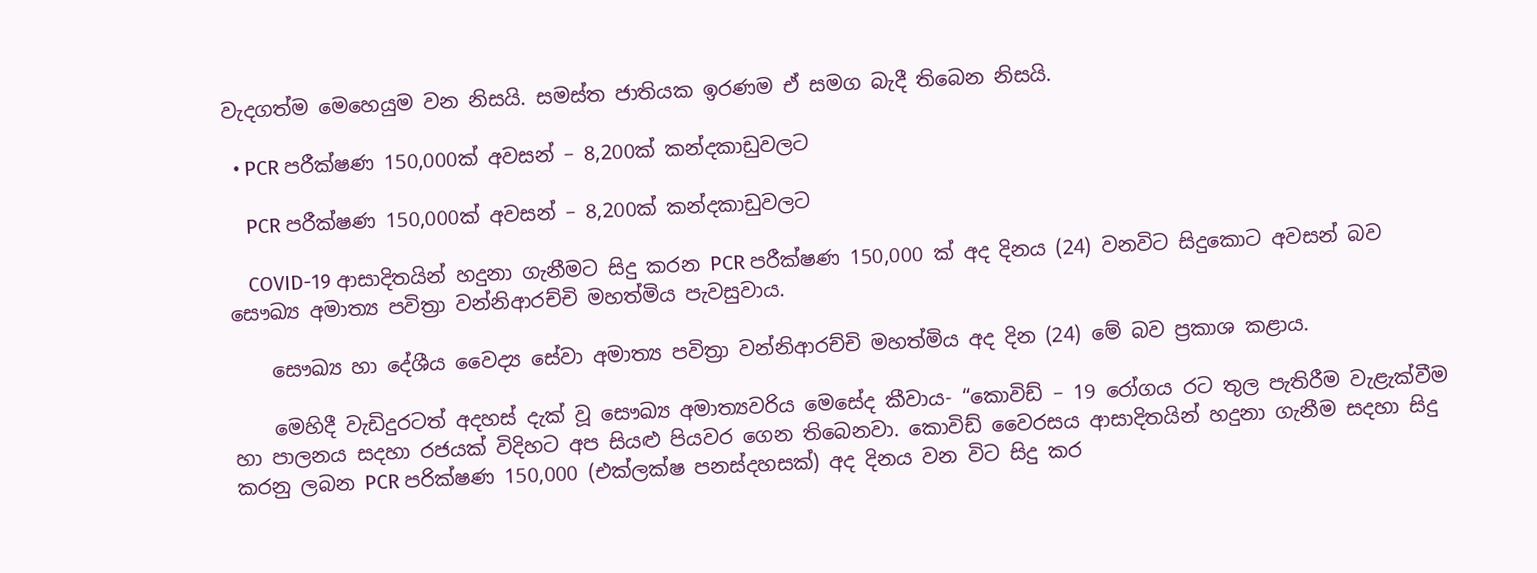වැදගත්ම මෙහෙයුම වන නිසයි. සමස්ත ජාතියක ඉරණම ඒ සමග බැදී තිබෙන නිසයි.

  • PCR පරීක්ෂණ 150,000ක් අවසන් – 8,200ක් කන්දකාඩුවලට

    PCR පරීක්ෂණ 150,000ක් අවසන් – 8,200ක් කන්දකාඩුවලට

    COVID-19 ආසාදිතයින් හදුනා ගැනීමට සිදු කරන PCR පරීක්ෂණ 150,000 ක් අද දිනය (24) වනවිට සිදුකොට අවසන් බව සෞඛ්‍ය අමාත්‍ය පවිත්‍රා වන්නිආරච්චි මහත්මිය පැවසුවාය.

    සෞඛ්‍ය හා දේශීය වෛද්‍ය සේවා අමාත්‍ය පවිත්‍රා වන්නිආරච්චි මහත්මිය අද දින (24) මේ බව ප්‍රකාශ කළාය.

    මෙහිදී වැඩිදුරටත් අදහස් දැක් වූ සෞඛ්‍ය අමාත්‍යවරිය මෙසේද කීවාය- “කොවිඩ් – 19 රෝගය රට තුල පැතිරීම වැළැක්වීම හා පාලනය සදහා රජයක් විදිහට අප සියළු පියවර ගෙන තිබෙනවා. කොවිඩ් වෛරසය ආසාදිතයින් හදුනා ගැනීම සදහා සිදු කරනු ලබන PCR පරික්ෂණ 150,000 (එක්ලක්ෂ පනස්දහසක්) අද දිනය වන විට සිදු කර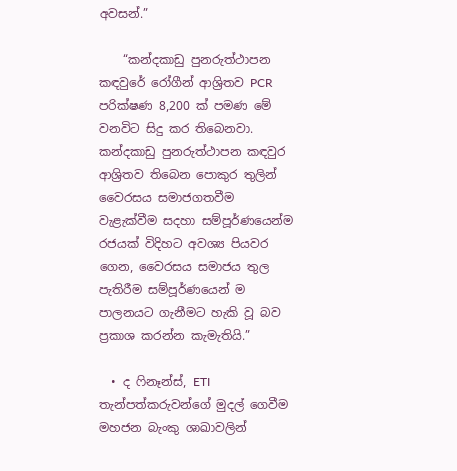අවසන්.”

    “කන්දකාඩු පුනරුත්ථාපන කඳවුරේ රෝගීන් ආශ්‍රිතව PCR පරික්ෂණ 8,200 ක් පමණ මේ වනවිට සිදු කර තිබෙනවා. කන්දකාඩු පුනරුත්ථාපන කඳවුර ආශ්‍රිතව තිබෙන පොකුර තුලින් වෛරසය සමාජගතවීම වැළැක්වීම සදහා සම්පූර්ණයෙන්ම රජයක් විදිහට අවශ්‍ය පියවර ගෙන, වෛරසය සමාජය තුල පැතිරීම සම්පූර්ණයෙන් ම පාලනයට ගැනීමට හැකි වූ බව ප්‍රකාශ කරන්න කැමැතියි.”

  • ද ෆිනෑන්ස්, ETI තැන්පත්කරුවන්ගේ මුදල් ගෙවීම  මහජන බැංකු ශාඛාවලින්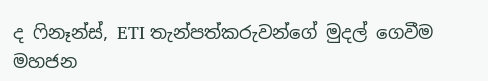ද ෆිනෑන්ස්, ETI තැන්පත්කරුවන්ගේ මුදල් ගෙවීම මහජන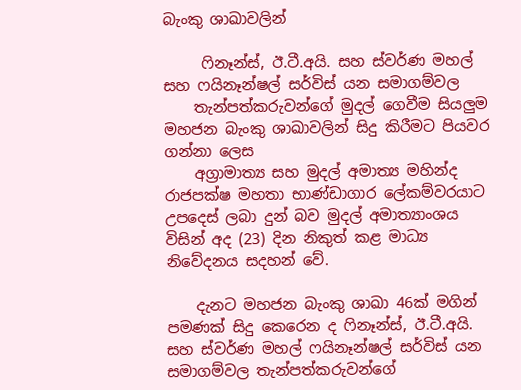බැංකු ශාඛාවලින්

     ෆිනෑන්ස්, ඊ.ටී.අයි. සහ ස්වර්ණ මහල් සහ ෆයිනෑන්ෂල් සර්විස් යන සමාගම්වල
    තැන්පත්කරුවන්ගේ මුදල් ගෙවීම සියලුම මහජන බැංකු ශාඛාවලින් සිදු කිරීමට පියවර ගන්නා ලෙස
    අග්‍රාමාත්‍ය සහ මුදල් අමාත්‍ය මහින්ද රාජපක්ෂ මහතා භාණ්ඩාගාර ලේකම්වරයාට උපදෙස් ලබා දුන් බව මුදල් අමාත්‍යාංශය විසින් අද (23) දින නිකුත් කළ මාධ්‍ය නිවේදනය සදහන් වේ.

    දැනට මහජන බැංකු ශාඛා 46ක් මගින් පමණක් සිදු කෙරෙන ද ෆිනෑන්ස්, ඊ.ටී.අයි. සහ ස්වර්ණ මහල් ෆයිනෑන්ෂල් සර්විස් යන සමාගම්වල තැන්පත්කරුවන්ගේ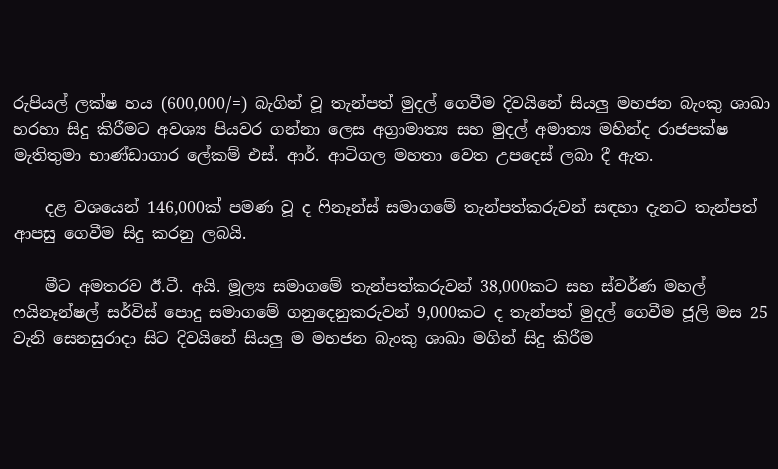රුපියල් ලක්ෂ හය (600,000/=) බැගින් වූ තැන්පත් මුදල් ගෙවීම දිවයිනේ සියලු මහජන බැංකු ශාඛා හරහා සිදු කිරීමට අවශ්‍ය පියවර ගන්නා ලෙස අග්‍රාමාත්‍ය සහ මුදල් අමාත්‍ය මහින්ද රාජපක්ෂ මැතිතුමා භාණ්ඩාගාර ලේකම් එස්. ආර්. ආටිගල මහතා වෙත උපදෙස් ලබා දී ඇත.

    දළ වශයෙන් 146,000ක් පමණ වූ ද ෆිනෑන්ස් සමාගමේ තැන්පත්කරුවන් සඳහා දැනට තැන්පත් ආපසු ගෙවීම සිදු කරනු ලබයි.

    මීට අමතරව ඊ.ටී. අයි. මූල්‍ය සමාගමේ තැන්පත්කරුවන් 38,000කට සහ ස්වර්ණ මහල් ෆයිනෑන්ෂල් සර්විස් පොදු සමාගමේ ගනුදෙනුකරුවන් 9,000කට ද තැන්පත් මුදල් ගෙවීම ජූලි මස 25 වැනි සෙනසුරාදා සිට දිවයිනේ සියලු ම මහජන බැංකු ශාඛා මගින් සිදු කිරීම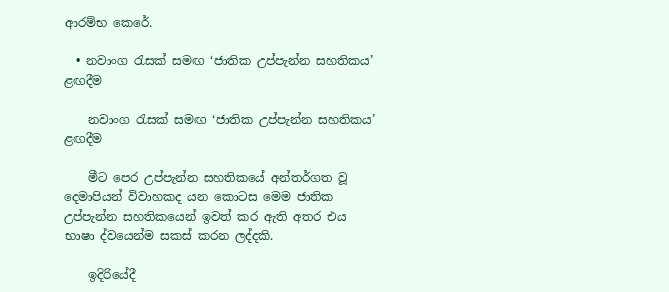ආරම්භ කෙරේ.

  • නවාංග රැසක් සමඟ ‘ජාතික උප්පැන්න සහතිකය’ ළඟදීම

    නවාංග රැසක් සමඟ ‘ජාතික උප්පැන්න සහතිකය’ ළඟදීම

    මීට පෙර උප්පැන්න සහතිකයේ අන්තර්ගත වූ දෙමාපියන් විවාහකද යන කොටස මෙම ජාතික උප්පැන්න සහතිකයෙන් ඉවත් කර ඇති අතර එය භාෂා ද්වයෙන්ම සකස් කරන ලද්දකි.

    ඉදිරියේදී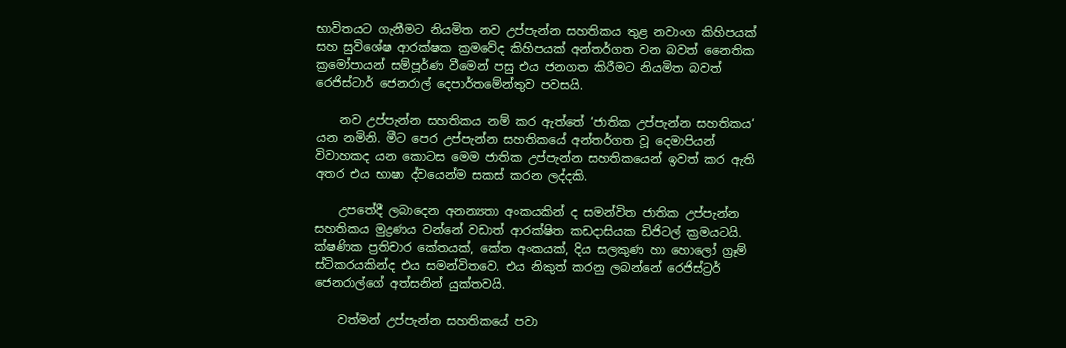භාවිතයට ගැනීමට නියමිත නව උප්පැන්න සහතිකය තුළ නවාංග කිහිපයක් සහ සුවිශේෂ ආරක්ෂක ක්‍රමවේද කිහිපයක් අන්තර්ගත වන බවත් නෛතික ක්‍රමෝපායන් සම්පූර්ණ වීමෙන් පසු එය ජනගත කිරීමට නියමිත බවත් රෙජිස්ටාර් ජෙනරාල් දෙපාර්තමේන්තුව පවසයි.

    නව උප්පැන්න සහතිකය නම් කර ඇත්තේ ‘ජාතික උප්පැන්න සහතිකය‘ යන නමිනි. මීට පෙර උප්පැන්න සහතිකයේ අන්තර්ගත වූ දෙමාපියන් විවාහකද යන කොටස මෙම ජාතික උප්පැන්න සහතිකයෙන් ඉවත් කර ඇති අතර එය භාෂා ද්වයෙන්ම සකස් කරන ලද්දකි.

    උපතේදී ලබාදෙන අනන්‍යතා අංකයකින් ද සමන්විත ජාතික උප්පැන්න සහතිකය මුද්‍රණය වන්නේ වඩාත් ආරක්ෂිත කඩදාසියක ඩිජිටල් ක්‍රමයටයි. ක්ෂණික ප්‍රතිචාර කේතයක්, කේත අංකයක්, දිය සලකුණ හා හොලෝ ග්‍රෑම් ස්ටිකරයකින්ද එය සමන්විතවෙ. එය නිකුත් කරනු ලබන්නේ රෙජිස්ට්‍රර් ජෙනරාල්ගේ අත්සනින් යුක්තවයි.

    වත්මන් උප්පැන්න සහතිකයේ පවා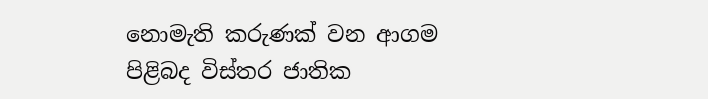නොමැති කරුණක් වන ආගම පිළිබද විස්තර ජාතික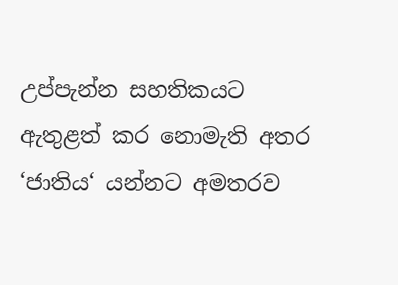උප්පැන්න සහතිකයට ඇතුළත් කර නොමැති අතර ‘ජාතිය‘ යන්නට අමතරව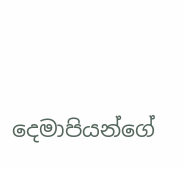දෙමාපියන්ගේ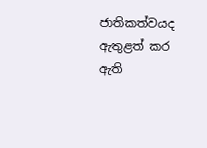ජාතිකත්වයද ඇතුළත් කර ඇති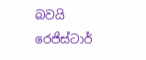බවයි රෙජිස්ටාර්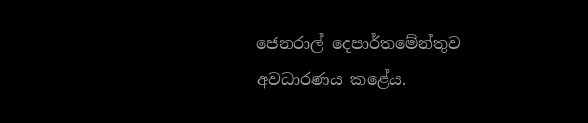ජෙනරාල් දෙපාර්තමේන්තුව අවධාරණය කළේය.